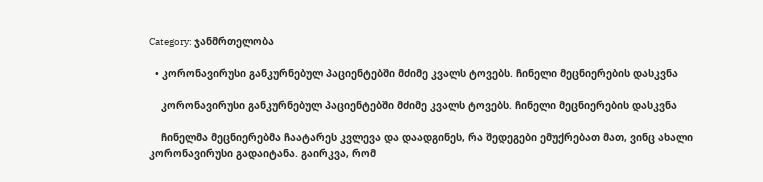Category: ჯანმრთელობა

  • კორონავირუსი განკურნებულ პაციენტებში მძიმე კვალს ტოვებს. ჩინელი მეცნიერების დასკვნა

    კორონავირუსი განკურნებულ პაციენტებში მძიმე კვალს ტოვებს. ჩინელი მეცნიერების დასკვნა

    ჩინელმა მეცნიერებმა ჩაატარეს კვლევა და დაადგინეს, რა შედეგები ემუქრებათ მათ, ვინც ახალი კორონავირუსი გადაიტანა. გაირკვა, რომ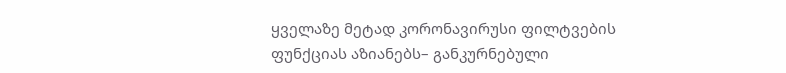ყველაზე მეტად კორონავირუსი ფილტვების ფუნქციას აზიანებს– განკურნებული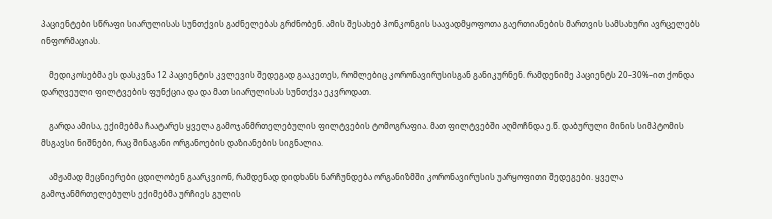პაციენტები სწრაფი სიარულისას სუნთქვის გაძნელებას გრძნობენ. ამის შესახებ ჰონკონგის საავადმყოფოთა გაერთიანების მართვის სამსახური ავრცელებს ინფორმაციას.

    მედიკოსებმა ეს დასკვნა 12 პაციენტის კვლევის შედეგად გააკეთეს, რომლებიც კორონავირუსისგან განიკურნენ. რამდენიმე პაციენტს 20–30%–ით ქონდა დარღვეული ფილტვების ფუნქცია და და მათ სიარულისას სუნთქვა ეკვროდათ.

    გარდა ამისა, ექიმებმა ჩაატარეს ყველა გამოჯანმრთელებულის ფილტვების ტომოგრაფია. მათ ფილტვებში აღმოჩნდა ე.წ. დაბურული მინის სიმპტომის მსგავსი ნიშნები, რაც შინაგანი ორგანოების დაზიანების სიგნალია.

    ამჟამად მეცნიერები ცდილობენ გაარკვიონ, რამდენად დიდხანს ნარჩუნდება ორგანიზმში კორონავირუსის უარყოფითი შედეგები. ყველა გამოჯანმრთელებულს ექიმებმა ურჩიეს გულის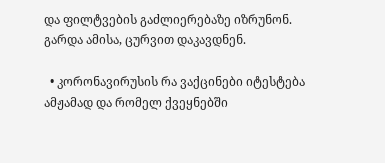და ფილტვების გაძლიერებაზე იზრუნონ. გარდა ამისა, ცურვით დაკავდნენ.

  • კორონავირუსის რა ვაქცინები იტესტება ამჟამად და რომელ ქვეყნებში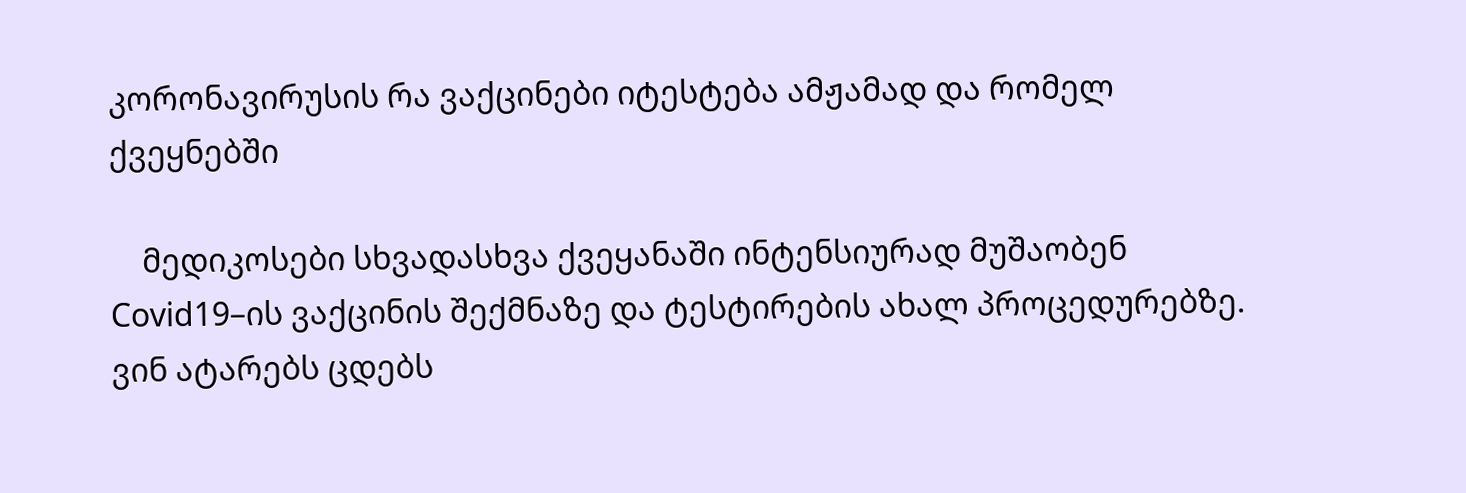კორონავირუსის რა ვაქცინები იტესტება ამჟამად და რომელ ქვეყნებში

    მედიკოსები სხვადასხვა ქვეყანაში ინტენსიურად მუშაობენ Covid19–ის ვაქცინის შექმნაზე და ტესტირების ახალ პროცედურებზე. ვინ ატარებს ცდებს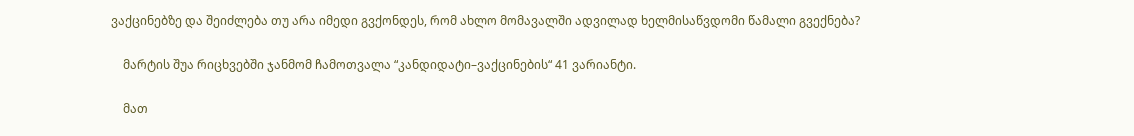ვაქცინებზე და შეიძლება თუ არა იმედი გვქონდეს, რომ ახლო მომავალში ადვილად ხელმისაწვდომი წამალი გვექნება?

    მარტის შუა რიცხვებში ჯანმომ ჩამოთვალა “კანდიდატი–ვაქცინების“ 41 ვარიანტი.

    მათ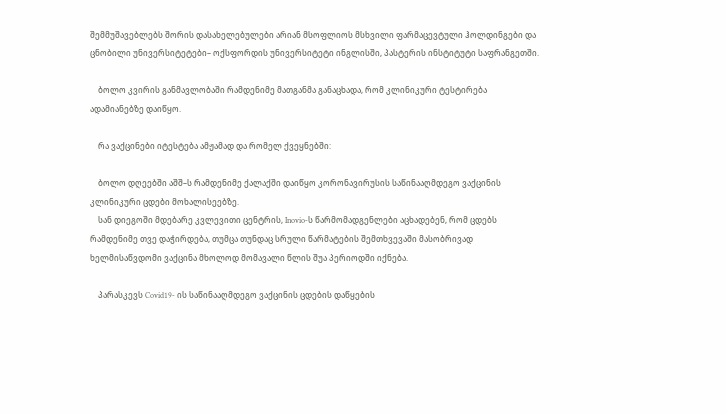შემმუშავებლებს შორის დასახელებულები არიან მსოფლიოს მსხვილი ფარმაცევტული ჰოლდინგები და ცნობილი უნივერსიტეტები– ოქსფორდის უნივერსიტეტი ინგლისში, პასტერის ინსტიტუტი საფრანგეთში.

    ბოლო კვირის განმავლობაში რამდენიმე მათგანმა განაცხადა, რომ კლინიკური ტესტირება ადამიანებზე დაიწყო.

    რა ვაქცინები იტესტება ამჟამად და რომელ ქვეყნებში:

    ბოლო დღეებში აშშ–ს რამდენიმე ქალაქში დაიწყო კორონავირუსის საწინააღმდეგო ვაქცინის კლინიკური ცდები მოხალისეებზე.
    სან დიეგოში მდებარე კვლევითი ცენტრის, Inovio-ს წარმომადგენლები აცხადებენ, რომ ცდებს რამდენიმე თვე დაჭირდება, თუმცა თუნდაც სრული წარმატების შემთხვევაში მასობრივად ხელმისაწვდომი ვაქცინა მხოლოდ მომავალი წლის შუა პერიოდში იქნება.

    პარასკევს Covid19- ის საწინააღმდეგო ვაქცინის ცდების დაწყების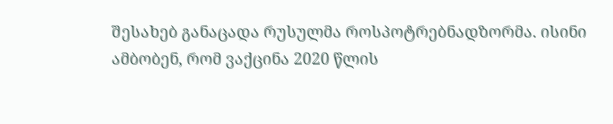შესახებ განაცადა რუსულმა როსპოტრებნადზორმა. ისინი ამბობენ, რომ ვაქცინა 2020 წლის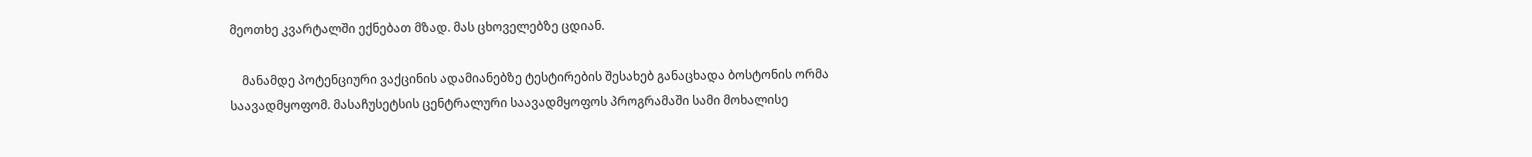მეოთხე კვარტალში ექნებათ მზად. მას ცხოველებზე ცდიან.

    მანამდე პოტენციური ვაქცინის ადამიანებზე ტესტირების შესახებ განაცხადა ბოსტონის ორმა საავადმყოფომ. მასაჩუსეტსის ცენტრალური საავადმყოფოს პროგრამაში სამი მოხალისე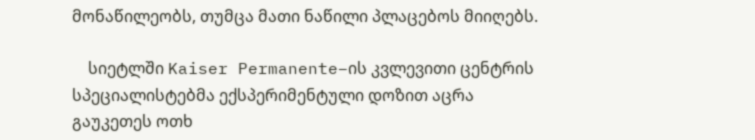მონაწილეობს, თუმცა მათი ნაწილი პლაცებოს მიიღებს.

    სიეტლში Kaiser Permanente–ის კვლევითი ცენტრის სპეციალისტებმა ექსპერიმენტული დოზით აცრა გაუკეთეს ოთხ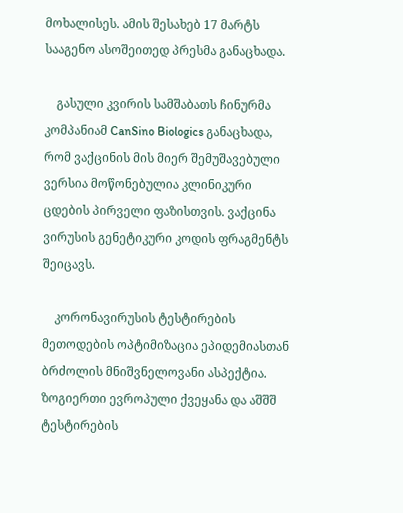მოხალისეს. ამის შესახებ 17 მარტს სააგენო ასოშეითედ პრესმა განაცხადა.

    გასული კვირის სამშაბათს ჩინურმა კომპანიამ CanSino Biologics განაცხადა, რომ ვაქცინის მის მიერ შემუშავებული ვერსია მოწონებულია კლინიკური ცდების პირველი ფაზისთვის. ვაქცინა ვირუსის გენეტიკური კოდის ფრაგმენტს შეიცავს.

    კორონავირუსის ტესტირების მეთოდების ოპტიმიზაცია ეპიდემიასთან ბრძოლის მნიშვნელოვანი ასპექტია. ზოგიერთი ევროპული ქვეყანა და აშშშ ტესტირების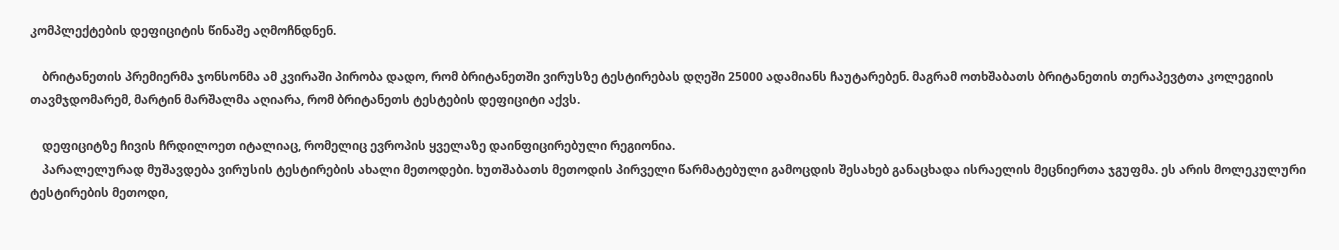კომპლექტების დეფიციტის წინაშე აღმოჩნდნენ.

    ბრიტანეთის პრემიერმა ჯონსონმა ამ კვირაში პირობა დადო, რომ ბრიტანეთში ვირუსზე ტესტირებას დღეში 25000 ადამიანს ჩაუტარებენ. მაგრამ ოთხშაბათს ბრიტანეთის თერაპევტთა კოლეგიის თავმჯდომარემ, მარტინ მარშალმა აღიარა, რომ ბრიტანეთს ტესტების დეფიციტი აქვს.

    დეფიციტზე ჩივის ჩრდილოეთ იტალიაც, რომელიც ევროპის ყველაზე დაინფიცირებული რეგიონია.
    პარალელურად მუშავდება ვირუსის ტესტირების ახალი მეთოდები. ხუთშაბათს მეთოდის პირველი წარმატებული გამოცდის შესახებ განაცხადა ისრაელის მეცნიერთა ჯგუფმა. ეს არის მოლეკულური ტესტირების მეთოდი,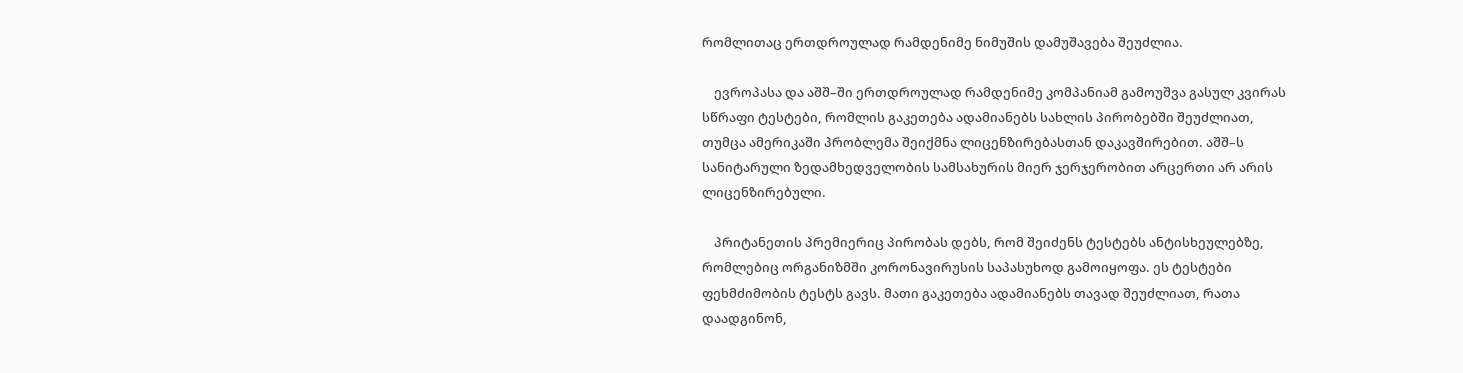რომლითაც ერთდროულად რამდენიმე ნიმუშის დამუშავება შეუძლია.

    ევროპასა და აშშ–ში ერთდროულად რამდენიმე კომპანიამ გამოუშვა გასულ კვირას სწრაფი ტესტები, რომლის გაკეთება ადამიანებს სახლის პირობებში შეუძლიათ, თუმცა ამერიკაში პრობლემა შეიქმნა ლიცენზირებასთან დაკავშირებით. აშშ–ს სანიტარული ზედამხედველობის სამსახურის მიერ ჯერჯერობით არცერთი არ არის ლიცენზირებული.

    პრიტანეთის პრემიერიც პირობას დებს, რომ შეიძენს ტესტებს ანტისხეულებზე, რომლებიც ორგანიზმში კორონავირუსის საპასუხოდ გამოიყოფა. ეს ტესტები ფეხმძიმობის ტესტს გავს. მათი გაკეთება ადამიანებს თავად შეუძლიათ, რათა დაადგინონ,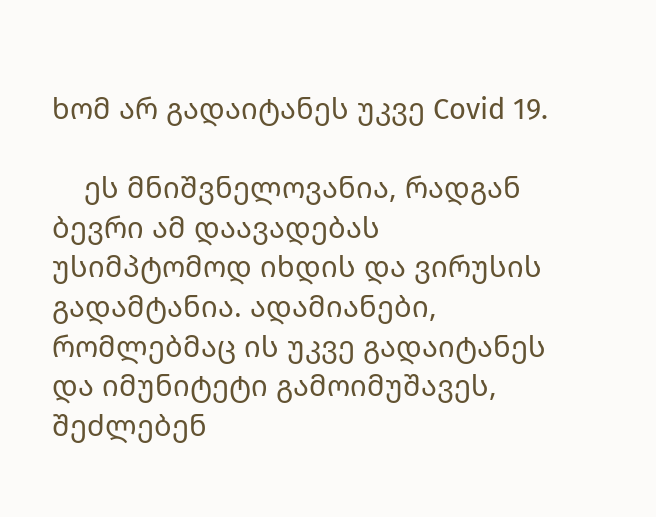ხომ არ გადაიტანეს უკვე Covid 19.

    ეს მნიშვნელოვანია, რადგან ბევრი ამ დაავადებას უსიმპტომოდ იხდის და ვირუსის გადამტანია. ადამიანები, რომლებმაც ის უკვე გადაიტანეს და იმუნიტეტი გამოიმუშავეს, შეძლებენ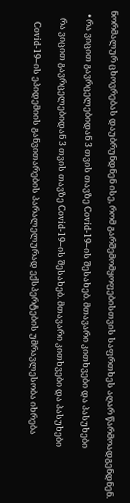ნორმალურ ცხოვრებას დაუბრუნდნენ ისე, რომ გარშემომყოფებისთვის საფრთხეს აღარ წარმოადგენდნენ.

  • რა ვიცით გავრცელებიდან 3 თვის თავზე Covid-19–ის შესახებ. მთავარი კითხვები და პასუხები

    რა ვიცით გავრცელებიდან 3 თვის თავზე Covid-19–ის შესახებ. მთავარი კითხვები და პასუხები

    Covid-19–ის ეპიდემიის განვითარების პარალელურად ექსპერტების უმრავლესობა იხრება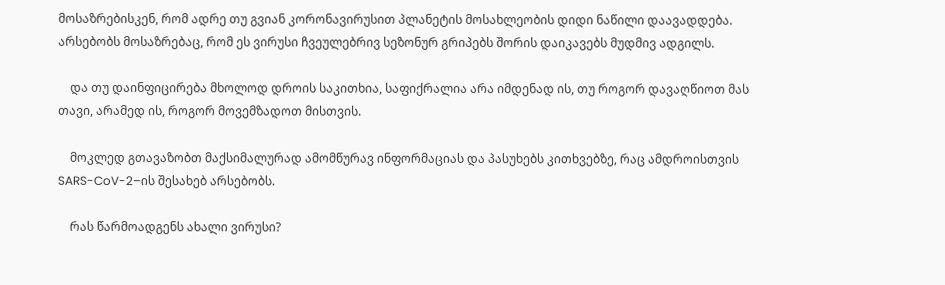მოსაზრებისკენ, რომ ადრე თუ გვიან კორონავირუსით პლანეტის მოსახლეობის დიდი ნაწილი დაავადდება. არსებობს მოსაზრებაც, რომ ეს ვირუსი ჩვეულებრივ სეზონურ გრიპებს შორის დაიკავებს მუდმივ ადგილს.

    და თუ დაინფიცირება მხოლოდ დროის საკითხია, საფიქრალია არა იმდენად ის, თუ როგორ დავაღწიოთ მას თავი, არამედ ის, როგორ მოვემზადოთ მისთვის.

    მოკლედ გთავაზობთ მაქსიმალურად ამომწურავ ინფორმაციას და პასუხებს კითხვებზე, რაც ამდროისთვის SARS-CoV-2–ის შესახებ არსებობს.

    რას წარმოადგენს ახალი ვირუსი?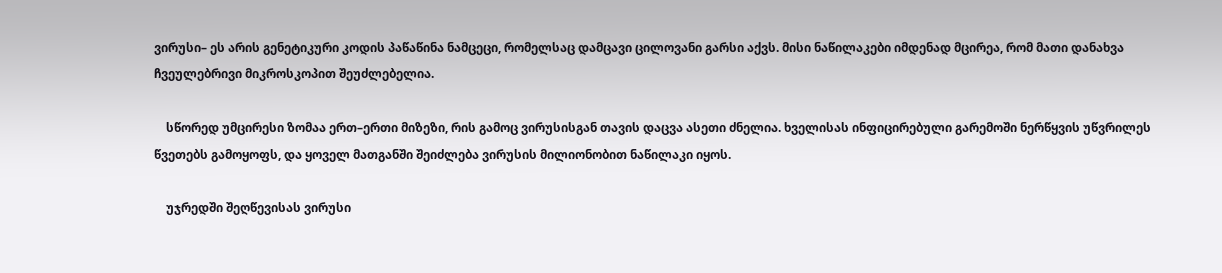ვირუსი– ეს არის გენეტიკური კოდის პაწაწინა ნამცეცი, რომელსაც დამცავი ცილოვანი გარსი აქვს. მისი ნაწილაკები იმდენად მცირეა, რომ მათი დანახვა ჩვეულებრივი მიკროსკოპით შეუძლებელია.

    სწორედ უმცირესი ზომაა ერთ–ერთი მიზეზი, რის გამოც ვირუსისგან თავის დაცვა ასეთი ძნელია. ხველისას ინფიცირებული გარემოში ნერწყვის უწვრილეს წვეთებს გამოყოფს, და ყოველ მათგანში შეიძლება ვირუსის მილიონობით ნაწილაკი იყოს.

    უჯრედში შეღწევისას ვირუსი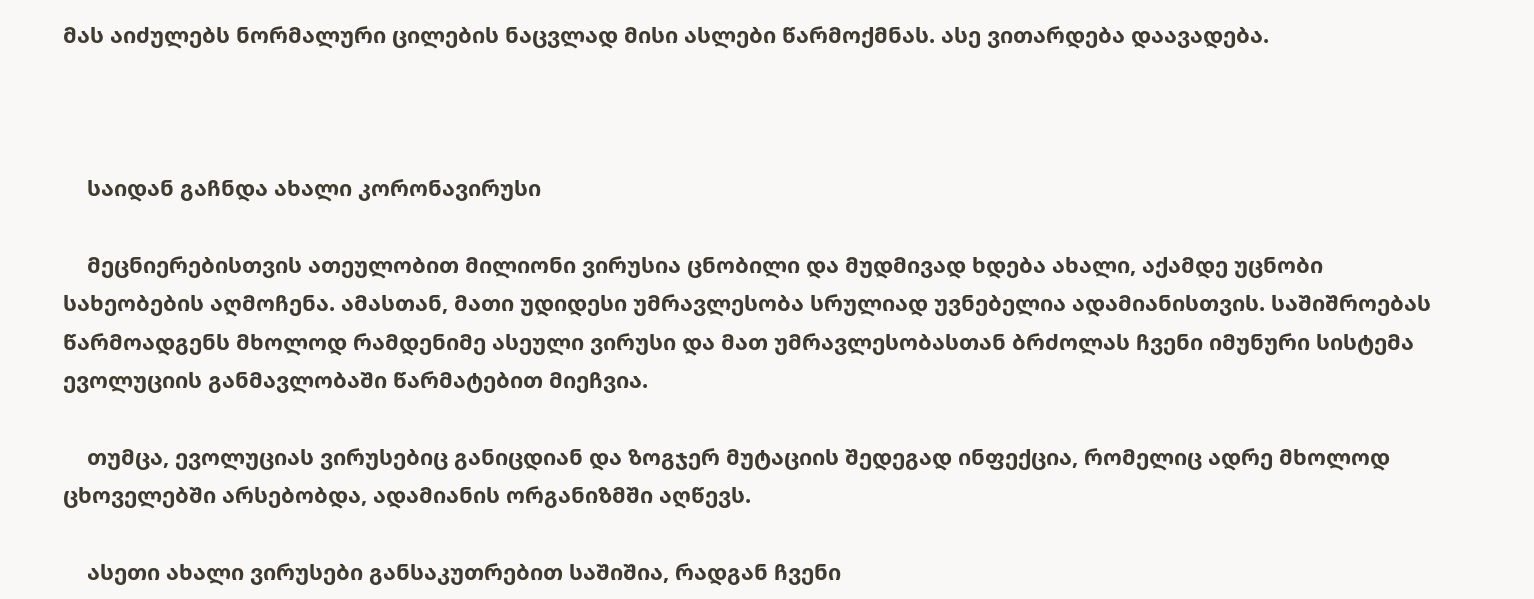მას აიძულებს ნორმალური ცილების ნაცვლად მისი ასლები წარმოქმნას. ასე ვითარდება დაავადება.



    საიდან გაჩნდა ახალი კორონავირუსი

    მეცნიერებისთვის ათეულობით მილიონი ვირუსია ცნობილი და მუდმივად ხდება ახალი, აქამდე უცნობი სახეობების აღმოჩენა. ამასთან, მათი უდიდესი უმრავლესობა სრულიად უვნებელია ადამიანისთვის. საშიშროებას წარმოადგენს მხოლოდ რამდენიმე ასეული ვირუსი და მათ უმრავლესობასთან ბრძოლას ჩვენი იმუნური სისტემა ევოლუციის განმავლობაში წარმატებით მიეჩვია.

    თუმცა, ევოლუციას ვირუსებიც განიცდიან და ზოგჯერ მუტაციის შედეგად ინფექცია, რომელიც ადრე მხოლოდ ცხოველებში არსებობდა, ადამიანის ორგანიზმში აღწევს.

    ასეთი ახალი ვირუსები განსაკუთრებით საშიშია, რადგან ჩვენი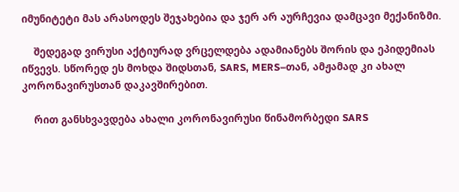იმუნიტეტი მას არასოდეს შეჯახებია და ჯერ არ აურჩევია დამცავი მექანიზმი.

    შედეგად ვირუსი აქტიურად ვრცელდება ადამიანებს შორის და ეპიდემიას იწვევს. სწორედ ეს მოხდა შიდსთან, SARS, MERS–თან, ამჟამად კი ახალ კორონავირუსთან დაკავშირებით.

    რით განსხვავდება ახალი კორონავირუსი წინამორბედი SARS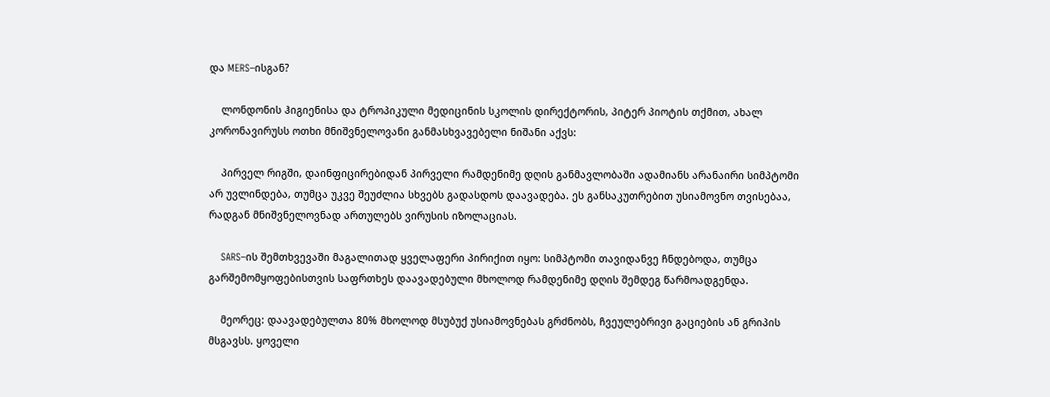და MERS–ისგან?

    ლონდონის ჰიგიენისა და ტროპიკული მედიცინის სკოლის დირექტორის, პიტერ პიოტის თქმით, ახალ კორონავირუსს ოთხი მნიშვნელოვანი განმასხვავებელი ნიშანი აქვს:

    პირველ რიგში, დაინფიცირებიდან პირველი რამდენიმე დღის განმავლობაში ადამიანს არანაირი სიმპტომი არ უვლინდება, თუმცა უკვე შეუძლია სხვებს გადასდოს დაავადება. ეს განსაკუთრებით უსიამოვნო თვისებაა, რადგან მნიშვნელოვნად ართულებს ვირუსის იზოლაციას.

    SARS–ის შემთხვევაში მაგალითად ყველაფერი პირიქით იყო: სიმპტომი თავიდანვე ჩნდებოდა, თუმცა გარშემომყოფებისთვის საფრთხეს დაავადებული მხოლოდ რამდენიმე დღის შემდეგ წარმოადგენდა.

    მეორეც: დაავადებულთა 80% მხოლოდ მსუბუქ უსიამოვნებას გრძნობს, ჩვეულებრივი გაციების ან გრიპის მსგავსს. ყოველი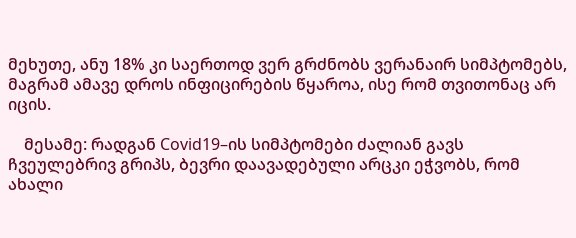მეხუთე, ანუ 18% კი საერთოდ ვერ გრძნობს ვერანაირ სიმპტომებს, მაგრამ ამავე დროს ინფიცირების წყაროა, ისე რომ თვითონაც არ იცის.

    მესამე: რადგან Covid19–ის სიმპტომები ძალიან გავს ჩვეულებრივ გრიპს, ბევრი დაავადებული არცკი ეჭვობს, რომ ახალი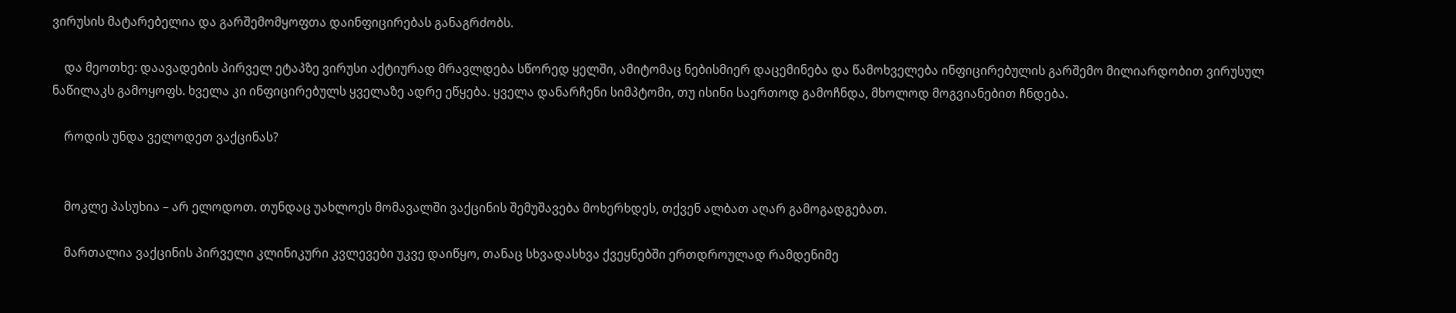ვირუსის მატარებელია და გარშემომყოფთა დაინფიცირებას განაგრძობს.

    და მეოთხე: დაავადების პირველ ეტაპზე ვირუსი აქტიურად მრავლდება სწორედ ყელში, ამიტომაც ნებისმიერ დაცემინება და წამოხველება ინფიცირებულის გარშემო მილიარდობით ვირუსულ ნაწილაკს გამოყოფს. ხველა კი ინფიცირებულს ყველაზე ადრე ეწყება. ყველა დანარჩენი სიმპტომი, თუ ისინი საერთოდ გამოჩნდა, მხოლოდ მოგვიანებით ჩნდება.

    როდის უნდა ველოდეთ ვაქცინას?


    მოკლე პასუხია – არ ელოდოთ. თუნდაც უახლოეს მომავალში ვაქცინის შემუშავება მოხერხდეს, თქვენ ალბათ აღარ გამოგადგებათ.

    მართალია ვაქცინის პირველი კლინიკური კვლევები უკვე დაიწყო, თანაც სხვადასხვა ქვეყნებში ერთდროულად რამდენიმე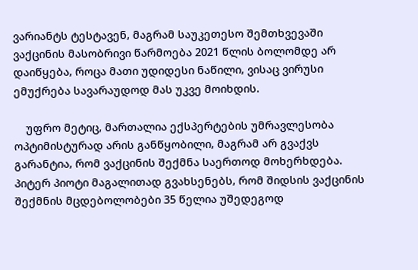ვარიანტს ტესტავენ, მაგრამ საუკეთესო შემთხვევაში ვაქცინის მასობრივი წარმოება 2021 წლის ბოლომდე არ დაიწყება, როცა მათი უდიდესი ნაწილი, ვისაც ვირუსი ემუქრება სავარაუდოდ მას უკვე მოიხდის.

    უფრო მეტიც, მართალია ექსპერტების უმრავლესობა ოპტიმისტურად არის განწყობილი, მაგრამ არ გვაქვს გარანტია, რომ ვაქცინის შექმნა საერთოდ მოხერხდება. პიტერ პიოტი მაგალითად გვახსენებს, რომ შიდსის ვაქცინის შექმნის მცდებოლობები 35 წელია უშედეგოდ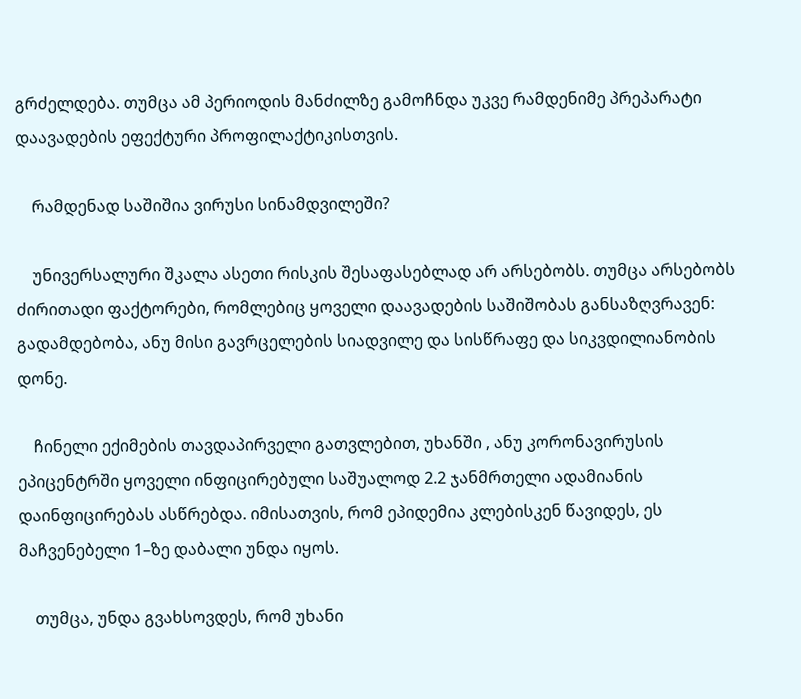გრძელდება. თუმცა ამ პერიოდის მანძილზე გამოჩნდა უკვე რამდენიმე პრეპარატი დაავადების ეფექტური პროფილაქტიკისთვის.

    რამდენად საშიშია ვირუსი სინამდვილეში?

    უნივერსალური შკალა ასეთი რისკის შესაფასებლად არ არსებობს. თუმცა არსებობს ძირითადი ფაქტორები, რომლებიც ყოველი დაავადების საშიშობას განსაზღვრავენ: გადამდებობა, ანუ მისი გავრცელების სიადვილე და სისწრაფე და სიკვდილიანობის დონე.

    ჩინელი ექიმების თავდაპირველი გათვლებით, უხანში , ანუ კორონავირუსის ეპიცენტრში ყოველი ინფიცირებული საშუალოდ 2.2 ჯანმრთელი ადამიანის დაინფიცირებას ასწრებდა. იმისათვის, რომ ეპიდემია კლებისკენ წავიდეს, ეს მაჩვენებელი 1–ზე დაბალი უნდა იყოს.

    თუმცა, უნდა გვახსოვდეს, რომ უხანი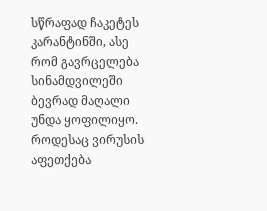სწრაფად ჩაკეტეს კარანტინში, ასე რომ გავრცელება სინამდვილეში ბევრად მაღალი უნდა ყოფილიყო. როდესაც ვირუსის აფეთქება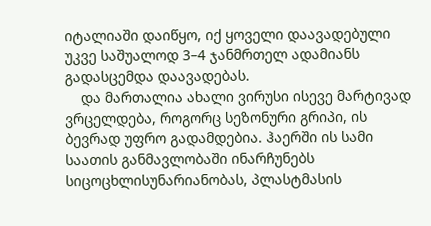იტალიაში დაიწყო, იქ ყოველი დაავადებული უკვე საშუალოდ 3–4 ჯანმრთელ ადამიანს გადასცემდა დაავადებას.
    და მართალია ახალი ვირუსი ისევე მარტივად ვრცელდება, როგორც სეზონური გრიპი, ის ბევრად უფრო გადამდებია. ჰაერში ის სამი საათის განმავლობაში ინარჩუნებს სიცოცხლისუნარიანობას, პლასტმასის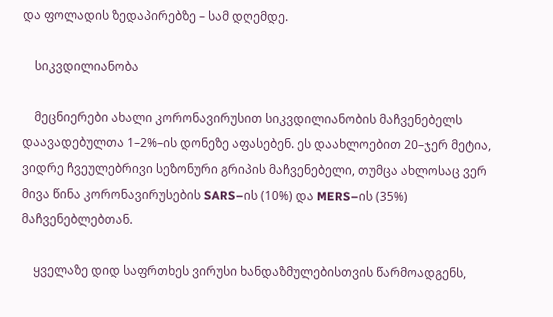და ფოლადის ზედაპირებზე – სამ დღემდე.

    სიკვდილიანობა

    მეცნიერები ახალი კორონავირუსით სიკვდილიანობის მაჩვენებელს დაავადებულთა 1–2%–ის დონეზე აფასებენ. ეს დაახლოებით 20–ჯერ მეტია, ვიდრე ჩვეულებრივი სეზონური გრიპის მაჩვენებელი, თუმცა ახლოსაც ვერ მივა წინა კორონავირუსების SARS–ის (10%) და MERS–ის (35%) მაჩვენებლებთან.

    ყველაზე დიდ საფრთხეს ვირუსი ხანდაზმულებისთვის წარმოადგენს,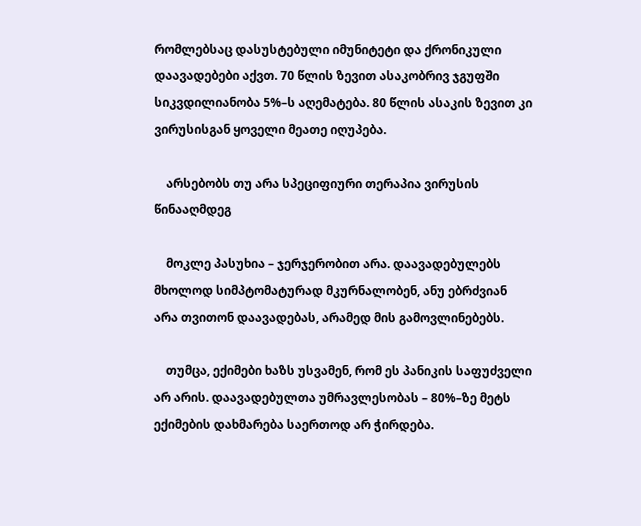რომლებსაც დასუსტებული იმუნიტეტი და ქრონიკული დაავადებები აქვთ. 70 წლის ზევით ასაკობრივ ჯგუფში სიკვდილიანობა 5%–ს აღემატება. 80 წლის ასაკის ზევით კი ვირუსისგან ყოველი მეათე იღუპება.

    არსებობს თუ არა სპეციფიური თერაპია ვირუსის წინააღმდეგ

    მოკლე პასუხია – ჯერჯერობით არა. დაავადებულებს მხოლოდ სიმპტომატურად მკურნალობენ, ანუ ებრძვიან არა თვითონ დაავადებას, არამედ მის გამოვლინებებს.

    თუმცა, ექიმები ხაზს უსვამენ, რომ ეს პანიკის საფუძველი არ არის. დაავადებულთა უმრავლესობას – 80%–ზე მეტს ექიმების დახმარება საერთოდ არ ჭირდება.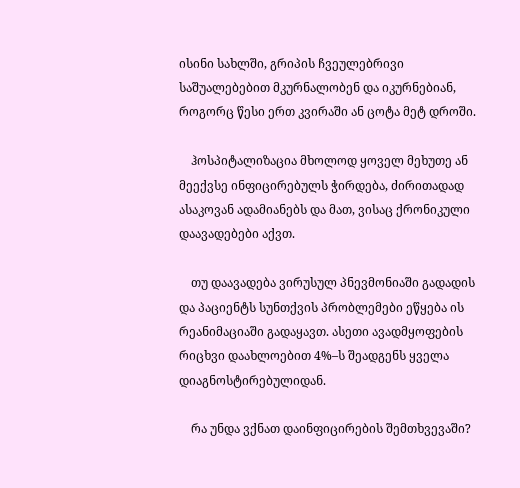ისინი სახლში, გრიპის ჩვეულებრივი საშუალებებით მკურნალობენ და იკურნებიან, როგორც წესი ერთ კვირაში ან ცოტა მეტ დროში.

    ჰოსპიტალიზაცია მხოლოდ ყოველ მეხუთე ან მეექვსე ინფიცირებულს ჭირდება, ძირითადად ასაკოვან ადამიანებს და მათ, ვისაც ქრონიკული დაავადებები აქვთ.

    თუ დაავადება ვირუსულ პნევმონიაში გადადის და პაციენტს სუნთქვის პრობლემები ეწყება ის რეანიმაციაში გადაყავთ. ასეთი ავადმყოფების რიცხვი დაახლოებით 4%–ს შეადგენს ყველა დიაგნოსტირებულიდან.

    რა უნდა ვქნათ დაინფიცირების შემთხვევაში?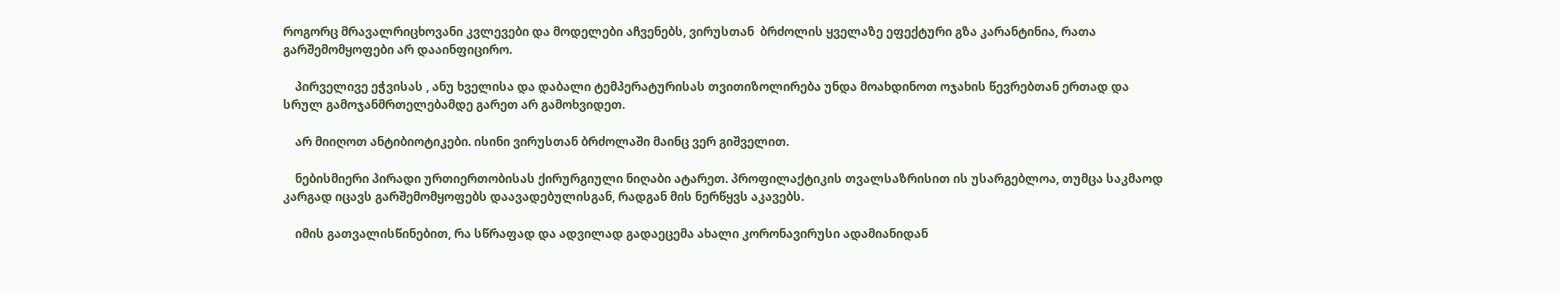როგორც მრავალრიცხოვანი კვლევები და მოდელები აჩვენებს, ვირუსთან  ბრძოლის ყველაზე ეფექტური გზა კარანტინია, რათა გარშემომყოფები არ დააინფიცირო.

    პირველივე ეჭვისას , ანუ ხველისა და დაბალი ტემპერატურისას თვითიზოლირება უნდა მოახდინოთ ოჯახის წევრებთან ერთად და სრულ გამოჯანმრთელებამდე გარეთ არ გამოხვიდეთ.

    არ მიიღოთ ანტიბიოტიკები. ისინი ვირუსთან ბრძოლაში მაინც ვერ გიშველით.

    ნებისმიერი პირადი ურთიერთობისას ქირურგიული ნიღაბი ატარეთ. პროფილაქტიკის თვალსაზრისით ის უსარგებლოა, თუმცა საკმაოდ კარგად იცავს გარშემომყოფებს დაავადებულისგან, რადგან მის ნერწყვს აკავებს.

    იმის გათვალისწინებით, რა სწრაფად და ადვილად გადაეცემა ახალი კორონავირუსი ადამიანიდან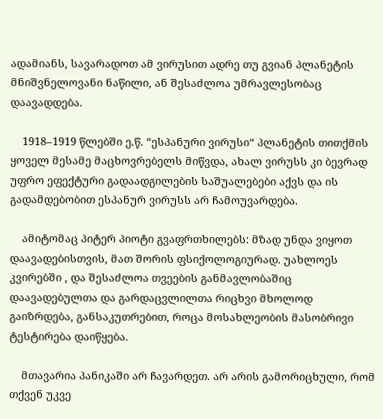ადამიანს, სავარადოთ ამ ვირუსით ადრე თუ გვიან პლანეტის მნიშვნელოვანი ნაწილი, ან შესაძლოა უმრავლესობაც დაავადდება.

    1918–1919 წლებში ე.წ. “ესპანური ვირუსი“ პლანეტის თითქმის ყოველ მესამე მაცხოვრებელს მიწვდა, ახალ ვირუსს კი ბევრად უფრო ეფექტური გადაადგილების საშუალებები აქვს და ის გადამდებობით ესპანურ ვირუსს არ ჩამოუვარდება.

    ამიტომაც პიტერ პიოტი გვაფრთხილებს: მზად უნდა ვიყოთ დაავადებისთვის, მათ შორის ფსიქოლოგიურად. უახლოეს კვირებში , და შესაძლოა თვეების განმავლობაშიც დაავადებულთა და გარდაცვლილთა რიცხვი მხოლოდ გაიზრდება, განსაკუთრებით, როცა მოსახლეობის მასობრივი ტესტირება დაიწყება.

    მთავარია პანიკაში არ ჩავარდეთ. არ არის გამორიცხული, რომ თქვენ უკვე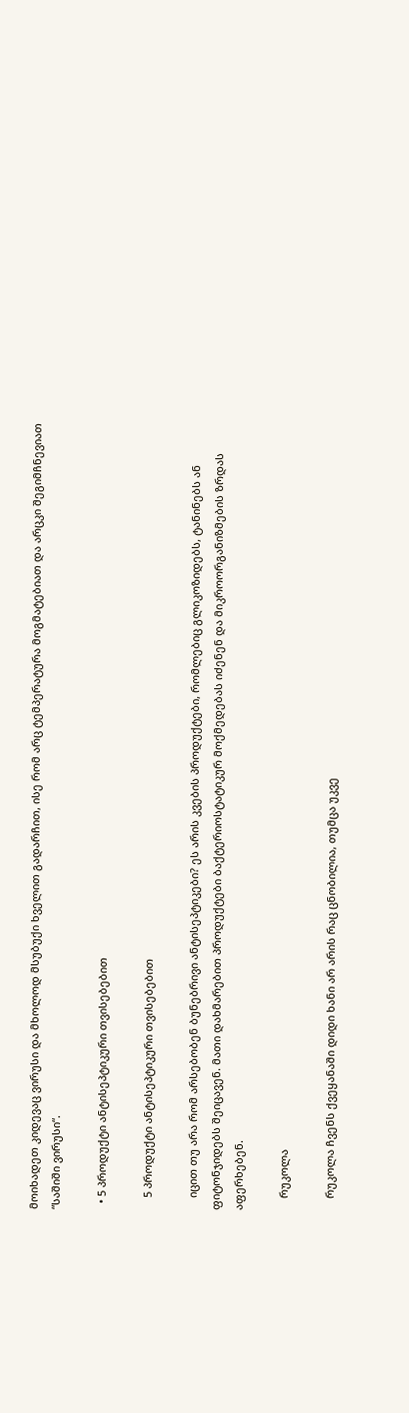მოიხადეთ კიდევაც ვირუსი და მხოლოდ მსუბუქი ხველით გადარჩით, ისე რომ არც ტემპერატურა მოგმატებიათ და არცკი შეგიმჩნევიათ “საშიში ვირუსი“.

  • 5 პროდუქტი ანტისეპტიკური თვისებებით

    5 პროდუქტი ანტისეპტიკური თვისებებით

    იცით თუ არა რომ არსებობენ ბუნებრივი ანტისეპტიკები? ეს არის კვების პროდუქტები, რომლებიც გლიკოზიდებს, ტანინებს ან ფიტონჯიდებს შეიცავენ. მათი დახმარებით პროდუქტები ბაქტერიოსტატიკურ მოქმედებას იძენენ და მიკროორგანიზმების ზრდას აფერხებენ.

    რუკოლა

    რუკოლა ჩვენს ქვეყანაში დიდი ხანი არ არის რაც ცნობილია, თუმცა უკვე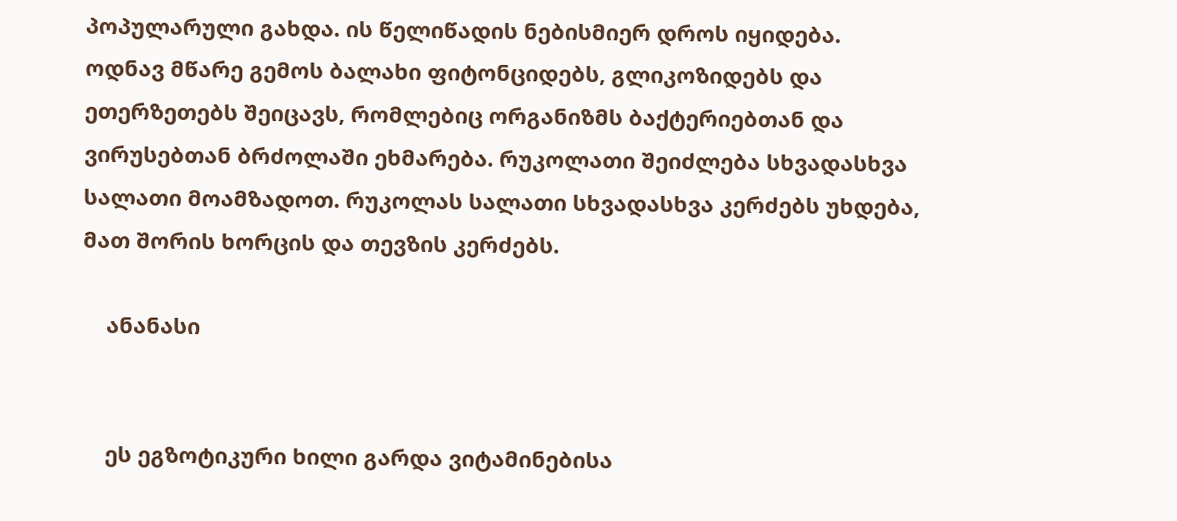პოპულარული გახდა. ის წელიწადის ნებისმიერ დროს იყიდება. ოდნავ მწარე გემოს ბალახი ფიტონციდებს, გლიკოზიდებს და ეთერზეთებს შეიცავს, რომლებიც ორგანიზმს ბაქტერიებთან და ვირუსებთან ბრძოლაში ეხმარება. რუკოლათი შეიძლება სხვადასხვა სალათი მოამზადოთ. რუკოლას სალათი სხვადასხვა კერძებს უხდება, მათ შორის ხორცის და თევზის კერძებს.

    ანანასი


    ეს ეგზოტიკური ხილი გარდა ვიტამინებისა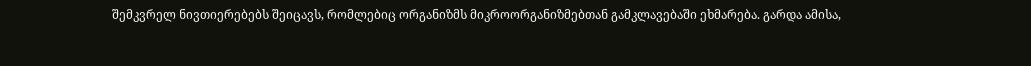შემკვრელ ნივთიერებებს შეიცავს, რომლებიც ორგანიზმს მიკროორგანიზმებთან გამკლავებაში ეხმარება. გარდა ამისა,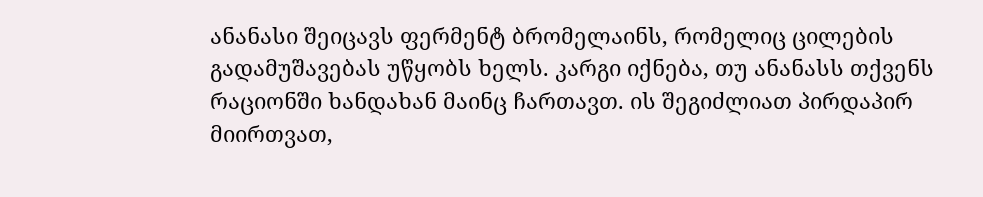ანანასი შეიცავს ფერმენტ ბრომელაინს, რომელიც ცილების გადამუშავებას უწყობს ხელს. კარგი იქნება, თუ ანანასს თქვენს რაციონში ხანდახან მაინც ჩართავთ. ის შეგიძლიათ პირდაპირ მიირთვათ,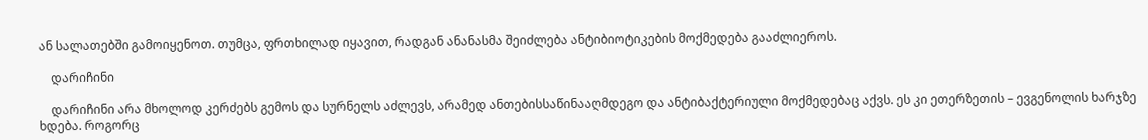ან სალათებში გამოიყენოთ. თუმცა, ფრთხილად იყავით, რადგან ანანასმა შეიძლება ანტიბიოტიკების მოქმედება გააძლიეროს.

    დარიჩინი

    დარიჩინი არა მხოლოდ კერძებს გემოს და სურნელს აძლევს, არამედ ანთებისსაწინააღმდეგო და ანტიბაქტერიული მოქმედებაც აქვს. ეს კი ეთერზეთის – ევგენოლის ხარჯზე ხდება. როგორც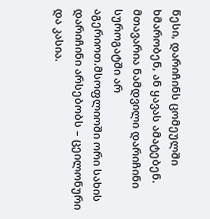წესი, დარიჩინს ცომეულში ხმარობენ, ან ყავას ამატებენ. მთავარია ნამდვილი დარიჩინი სუროგატში არ აგერიოთ.მსოფლიოში ორი სახის დარიჩინი არსებობს – ცეილონური და კასია.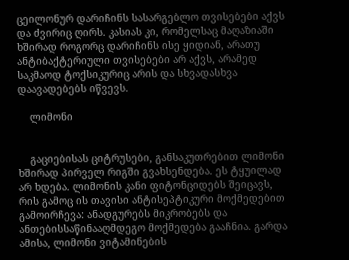ცეილონურ დარიჩინს სასარგებლო თვისებები აქვს და ძვირიც ღირს. კასიას კი, რომელსაც მაღაზიაში ხშირად როგორც დარიჩინს ისე ყიდიან, არათუ ანტიბაქტერიული თვისებები არ აქვს, არამედ საკმაოდ ტოქსიკურიც არის და სხვადასხვა დაავადებებს იწვევს.

    ლიმონი


    გაციებისას ციტრუსები, განსაკუთრებით ლიმონი ხშირად პირველ რიგში გვახსენდება. ეს ტყუილად არ ხდება. ლიმონის კანი ფიტონციდებს შეიცავს, რის გამოც ის თავისი ანტისეპტიკური მოქმედებით გამოირჩევა: ანადგურებს მიკრობებს და ანთებისსაწინააღმდეგო მოქმედება გააჩნია. გარდა ამისა, ლიმონი ვიტამინების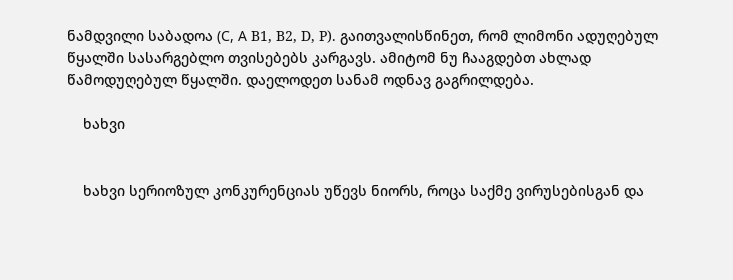ნამდვილი საბადოა (С, А B1, B2, D, P). გაითვალისწინეთ, რომ ლიმონი ადუღებულ წყალში სასარგებლო თვისებებს კარგავს. ამიტომ ნუ ჩააგდებთ ახლად წამოდუღებულ წყალში. დაელოდეთ სანამ ოდნავ გაგრილდება.

    ხახვი


    ხახვი სერიოზულ კონკურენციას უწევს ნიორს, როცა საქმე ვირუსებისგან და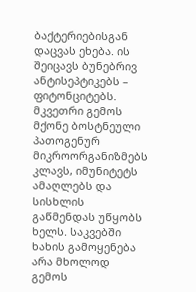ბაქტერიებისგან დაცვას ეხება. ის შეიცავს ბუნებრივ ანტისეპტიკებს – ფიტონციტებს. მკვეთრი გემოს მქონე ბოსტნეული პათოგენურ მიკროორგანიზმებს კლავს, იმუნიტეტს ამაღლებს და სისხლის გაწმენდას უწყობს ხელს. საკვებში ხახის გამოყენება არა მხოლოდ გემოს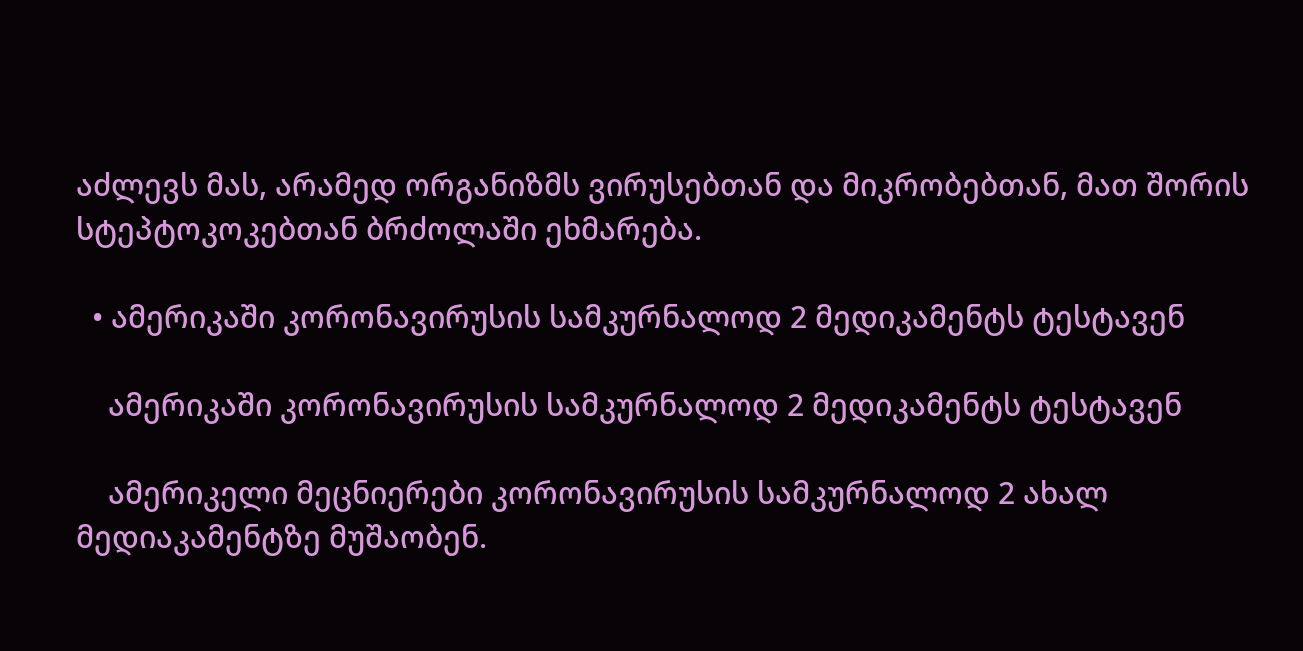აძლევს მას, არამედ ორგანიზმს ვირუსებთან და მიკრობებთან, მათ შორის სტეპტოკოკებთან ბრძოლაში ეხმარება.

  • ამერიკაში კორონავირუსის სამკურნალოდ 2 მედიკამენტს ტესტავენ

    ამერიკაში კორონავირუსის სამკურნალოდ 2 მედიკამენტს ტესტავენ

    ამერიკელი მეცნიერები კორონავირუსის სამკურნალოდ 2 ახალ მედიაკამენტზე მუშაობენ.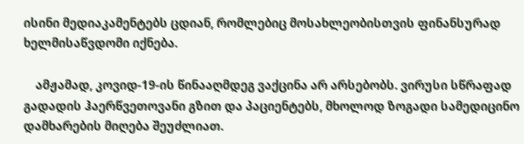ისინი მედიაკამენტებს ცდიან, რომლებიც მოსახლეობისთვის ფინანსურად ხელმისაწვდომი იქნება.

    ამჟამად, კოვიდ-19-ის წინააღმდეგ ვაქცინა არ არსებობს. ვირუსი სწრაფად გადადის ჰაერწვეთოვანი გზით და პაციენტებს, მხოლოდ ზოგადი სამედიცინო დამხარების მიღება შეუძლიათ.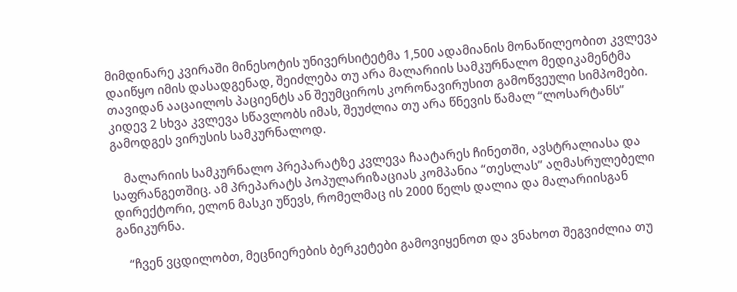მიმდინარე კვირაში მინესოტის უნივერსიტეტმა 1,500 ადამიანის მონაწილეობით კვლევა დაიწყო იმის დასადგენად, შეიძლება თუ არა მალარიის სამკურნალო მედიკამენტმა თავიდან ააცაილოს პაციენტს ან შეუმციროს კორონავირუსით გამოწვეული სიმპომები. კიდევ 2 სხვა კვლევა სწავლობს იმას, შეუძლია თუ არა წნევის წამალ “ლოსარტანს” გამოდგეს ვირუსის სამკურნალოდ.

    მალარიის სამკურნალო პრეპარატზე კვლევა ჩაატარეს ჩინეთში, ავსტრალიასა და საფრანგეთშიც. ამ პრეპარატს პოპულარიზაციას კომპანია “თესლას” აღმასრულებელი დირექტორი, ელონ მასკი უწევს, რომელმაც ის 2000 წელს დალია და მალარიისგან განიკურნა.

    “ჩვენ ვცდილობთ, მეცნიერების ბერკეტები გამოვიყენოთ და ვნახოთ შეგვიძლია თუ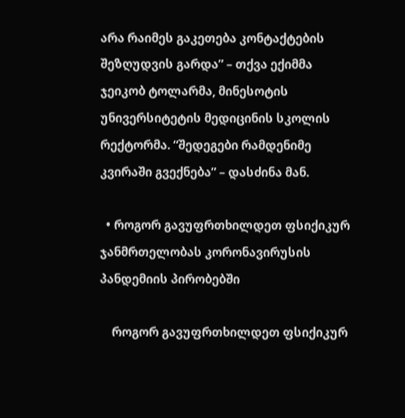არა რაიმეს გაკეთება კონტაქტების შეზღუდვის გარდა” – თქვა ექიმმა ჯეიკობ ტოლარმა, მინესოტის უნივერსიტეტის მედიცინის სკოლის რექტორმა. “შედეგები რამდენიმე კვირაში გვექნება” – დასძინა მან.

  • როგორ გავუფრთხილდეთ ფსიქიკურ ჯანმრთელობას კორონავირუსის პანდემიის პირობებში

    როგორ გავუფრთხილდეთ ფსიქიკურ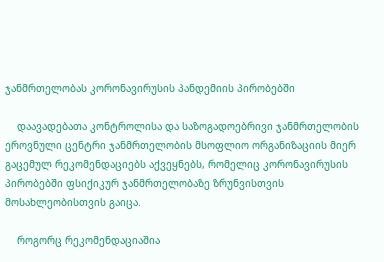ჯანმრთელობას კორონავირუსის პანდემიის პირობებში

    დაავადებათა კონტროლისა და საზოგადოებრივი ჯანმრთელობის ეროვნული ცენტრი ჯანმრთელობის მსოფლიო ორგანიზაციის მიერ გაცემულ რეკომენდაციებს აქვეყნებს, რომელიც კორონავირუსის პირობებში ფსიქიკურ ჯანმრთელობაზე ზრუნვისთვის მოსახლეობისთვის გაიცა.

    როგორც რეკომენდაციაშია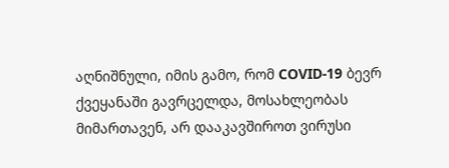აღნიშნული, იმის გამო, რომ COVID-19 ბევრ ქვეყანაში გავრცელდა, მოსახლეობას მიმართავენ, არ დააკავშიროთ ვირუსი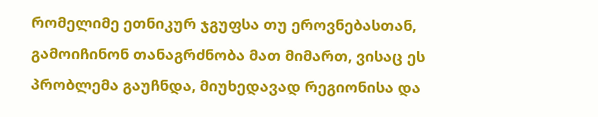რომელიმე ეთნიკურ ჯგუფსა თუ ეროვნებასთან, გამოიჩინონ თანაგრძნობა მათ მიმართ, ვისაც ეს პრობლემა გაუჩნდა, მიუხედავად რეგიონისა და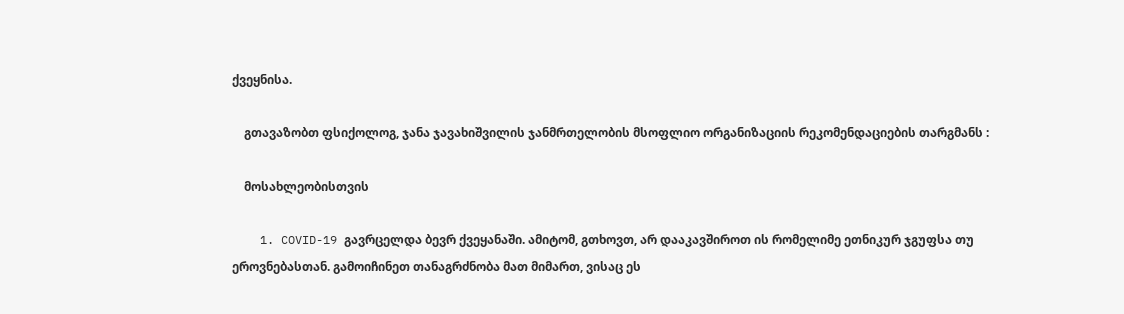ქვეყნისა.

    გთავაზობთ ფსიქოლოგ, ჯანა ჯავახიშვილის ჯანმრთელობის მსოფლიო ორგანიზაციის რეკომენდაციების თარგმანს :

    მოსახლეობისთვის

    1. COVID-19 გავრცელდა ბევრ ქვეყანაში. ამიტომ, გთხოვთ, არ დააკავშიროთ ის რომელიმე ეთნიკურ ჯგუფსა თუ ეროვნებასთან. გამოიჩინეთ თანაგრძნობა მათ მიმართ, ვისაც ეს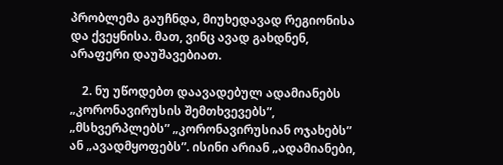პრობლემა გაუჩნდა, მიუხედავად რეგიონისა და ქვეყნისა. მათ, ვინც ავად გახდნენ, არაფერი დაუშავებიათ.

    2. ნუ უწოდებთ დაავადებულ ადამიანებს „კორონავირუსის შემთხვევებს”, „მსხვერპლებს” „კორონავირუსიან ოჯახებს” ან „ავადმყოფებს”. ისინი არიან „ადამიანები,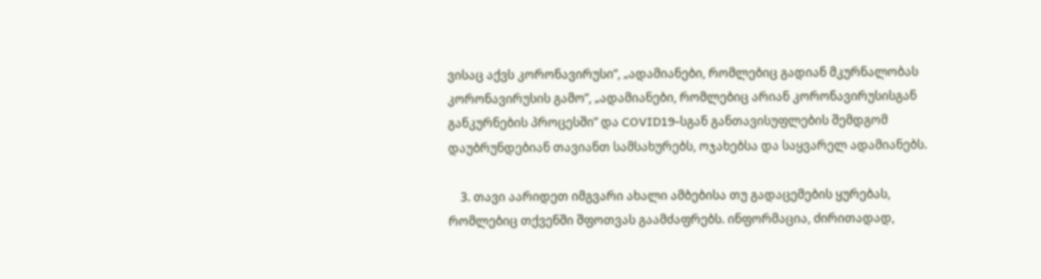ვისაც აქვს კორონავირუსი”, „ადამიანები, რომლებიც გადიან მკურნალობას კორონავირუსის გამო”, „ადამიანები, რომლებიც არიან კორონავირუსისგან განკურნების პროცესში” და COVID19-სგან განთავისუფლების შემდგომ დაუბრუნდებიან თავიანთ სამსახურებს, ოჯახებსა და საყვარელ ადამიანებს.

    3. თავი აარიდეთ იმგვარი ახალი ამბებისა თუ გადაცემების ყურებას, რომლებიც თქვენში შფოთვას გაამძაფრებს. ინფორმაცია, ძირითადად,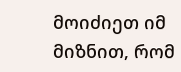მოიძიეთ იმ მიზნით, რომ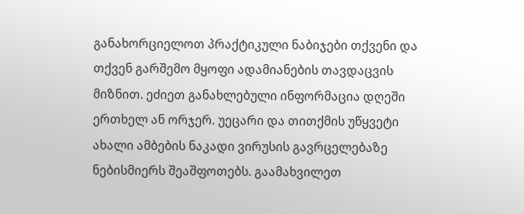განახორციელოთ პრაქტიკული ნაბიჯები თქვენი და თქვენ გარშემო მყოფი ადამიანების თავდაცვის მიზნით. ეძიეთ განახლებული ინფორმაცია დღეში ერთხელ ან ორჯერ. უეცარი და თითქმის უწყვეტი ახალი ამბების ნაკადი ვირუსის გავრცელებაზე ნებისმიერს შეაშფოთებს. გაამახვილეთ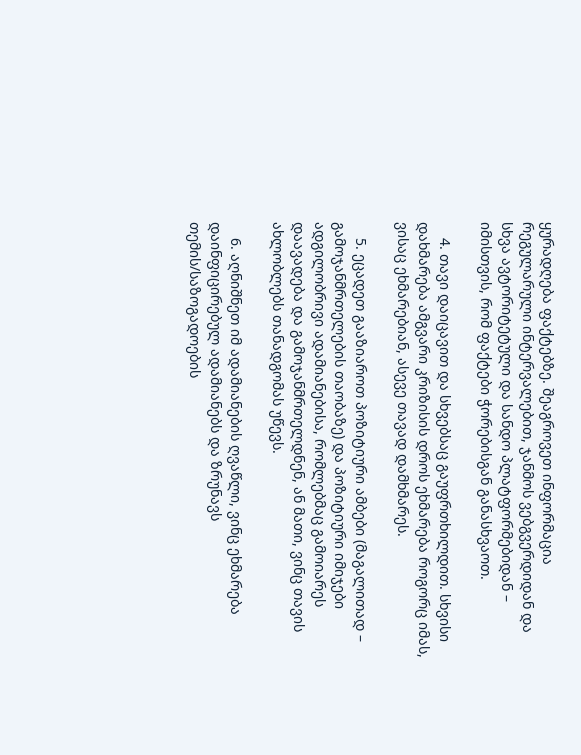ყურადღება ფაქტებზე. შეაგროვეთ ინფორმაცია რეგულარული ინტერვალებით, ჯანმოს ვებგვერდიდან და სხვა ავტორიტეტული და სანდო პლატფორმებიდან – იმისთვის, რომ ფაქტები ჭორებისგან განასხვაოთ.

    4. თავი დაიცავით და სხვებსაც გაუფრთხილდით. სხვისი დახმარება ამგვარი კრიზისის დროს ეხმარება როგორც იმას, ვისაც ეხმარებიან, ასევე თავად დამხმარეს.

    5. ეცადეთ გააზიაროთ პოზიტიური ამბები (მაგალითად – გამოჯანმრთელების თაობაზე) და პოზიტიური იმიჯები ადგილობრივი ადამიანებისა, რომლებმაც გამოიარეს დაავადება და გამოჯანმრთელდნენ, ან მათი, ვინც თავის ახლობლებს თანადგომას უწევს.

    6. აღნიშნეთ იმ ადამიანების ღვაწლი, ვინც ეხმარება დაინფიცირებულ ადამიანებს და ზრუნავს თემის/საზოგადოების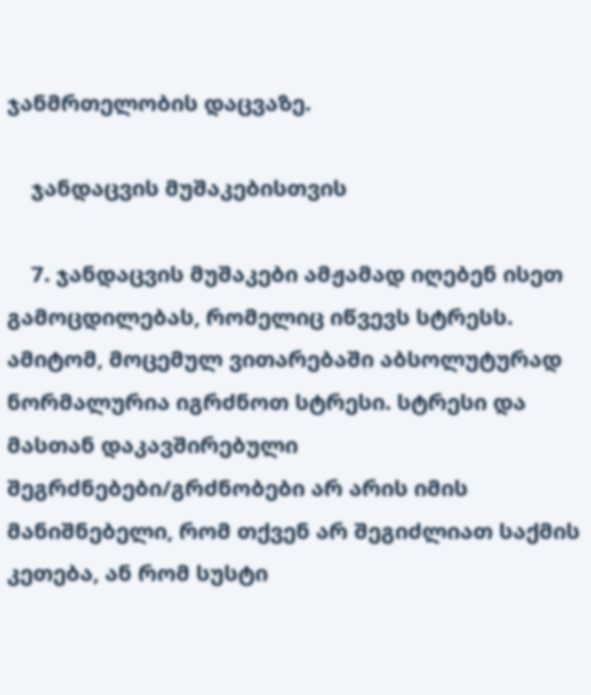ჯანმრთელობის დაცვაზე.

    ჯანდაცვის მუშაკებისთვის

    7. ჯანდაცვის მუშაკები ამჟამად იღებენ ისეთ გამოცდილებას, რომელიც იწვევს სტრესს. ამიტომ, მოცემულ ვითარებაში აბსოლუტურად ნორმალურია იგრძნოთ სტრესი. სტრესი და მასთან დაკავშირებული შეგრძნებები/გრძნობები არ არის იმის მანიშნებელი, რომ თქვენ არ შეგიძლიათ საქმის კეთება, ან რომ სუსტი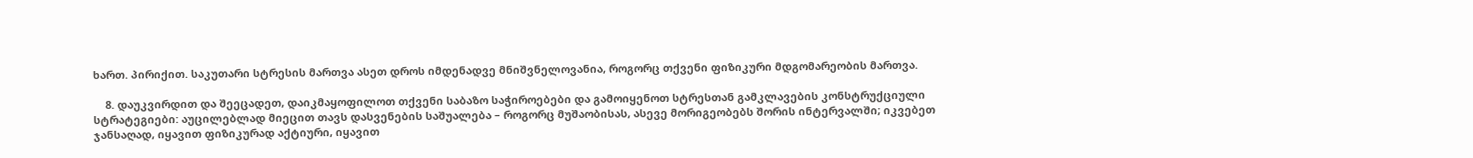ხართ. პირიქით. საკუთარი სტრესის მართვა ასეთ დროს იმდენადვე მნიშვნელოვანია, როგორც თქვენი ფიზიკური მდგომარეობის მართვა.

    8. დაუკვირდით და შეეცადეთ, დაიკმაყოფილოთ თქვენი საბაზო საჭიროებები და გამოიყენოთ სტრესთან გამკლავების კონსტრუქციული სტრატეგიები: აუცილებლად მიეცით თავს დასვენების საშუალება – როგორც მუშაობისას, ასევე მორიგეობებს შორის ინტერვალში; იკვებეთ ჯანსაღად, იყავით ფიზიკურად აქტიური, იყავით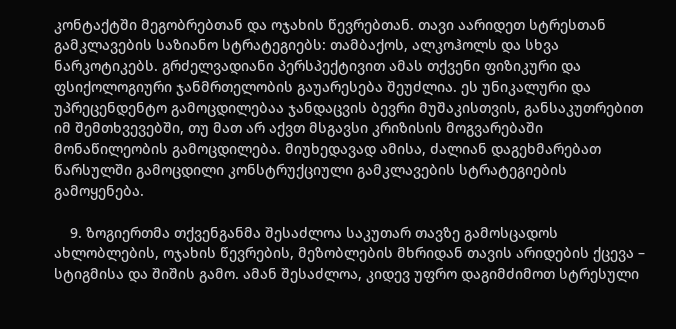კონტაქტში მეგობრებთან და ოჯახის წევრებთან. თავი აარიდეთ სტრესთან გამკლავების საზიანო სტრატეგიებს: თამბაქოს, ალკოჰოლს და სხვა ნარკოტიკებს. გრძელვადიანი პერსპექტივით ამას თქვენი ფიზიკური და ფსიქოლოგიური ჯანმრთელობის გაუარესება შეუძლია. ეს უნიკალური და უპრეცენდენტო გამოცდილებაა ჯანდაცვის ბევრი მუშაკისთვის, განსაკუთრებით იმ შემთხვევებში, თუ მათ არ აქვთ მსგავსი კრიზისის მოგვარებაში მონაწილეობის გამოცდილება. მიუხედავად ამისა, ძალიან დაგეხმარებათ წარსულში გამოცდილი კონსტრუქციული გამკლავების სტრატეგიების გამოყენება.

    9. ზოგიერთმა თქვენგანმა შესაძლოა საკუთარ თავზე გამოსცადოს ახლობლების, ოჯახის წევრების, მეზობლების მხრიდან თავის არიდების ქცევა – სტიგმისა და შიშის გამო. ამან შესაძლოა, კიდევ უფრო დაგიმძიმოთ სტრესული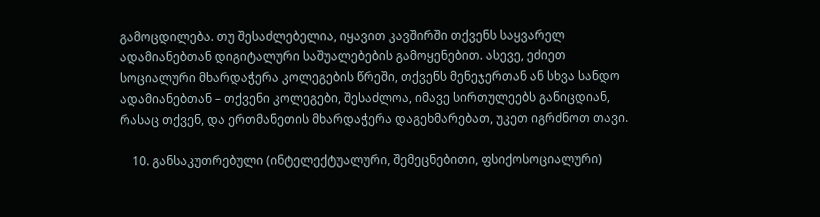გამოცდილება. თუ შესაძლებელია, იყავით კავშირში თქვენს საყვარელ ადამიანებთან დიგიტალური საშუალებების გამოყენებით. ასევე, ეძიეთ სოციალური მხარდაჭერა კოლეგების წრეში, თქვენს მენეჯერთან ან სხვა სანდო ადამიანებთან – თქვენი კოლეგები, შესაძლოა, იმავე სირთულეებს განიცდიან, რასაც თქვენ, და ერთმანეთის მხარდაჭერა დაგეხმარებათ, უკეთ იგრძნოთ თავი.

    10. განსაკუთრებული (ინტელექტუალური, შემეცნებითი, ფსიქოსოციალური)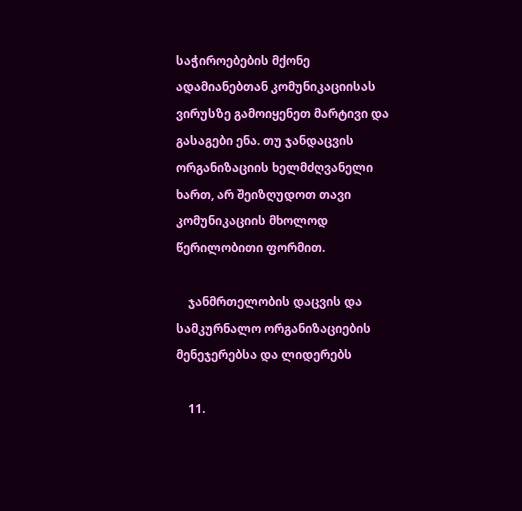საჭიროებების მქონე ადამიანებთან კომუნიკაციისას ვირუსზე გამოიყენეთ მარტივი და გასაგები ენა. თუ ჯანდაცვის ორგანიზაციის ხელმძღვანელი ხართ, არ შეიზღუდოთ თავი კომუნიკაციის მხოლოდ წერილობითი ფორმით.

    ჯანმრთელობის დაცვის და სამკურნალო ორგანიზაციების მენეჯერებსა და ლიდერებს

    11.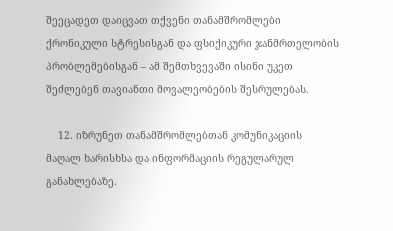შეეცადეთ დაიცვათ თქვენი თანამშრომლები ქრონიკული სტრესისგან და ფსიქიკური ჯანმრთელობის პრობლემებისგან – ამ შემთხვევაში ისინი უკეთ შეძლებენ თავიანთი მოვალეობების შესრულებას.

    12. იზრუნეთ თანამშრომლებთან კომუნიკაციის მაღალ ხარისხსა და ინფორმაციის რეგულარულ განახლებაზე.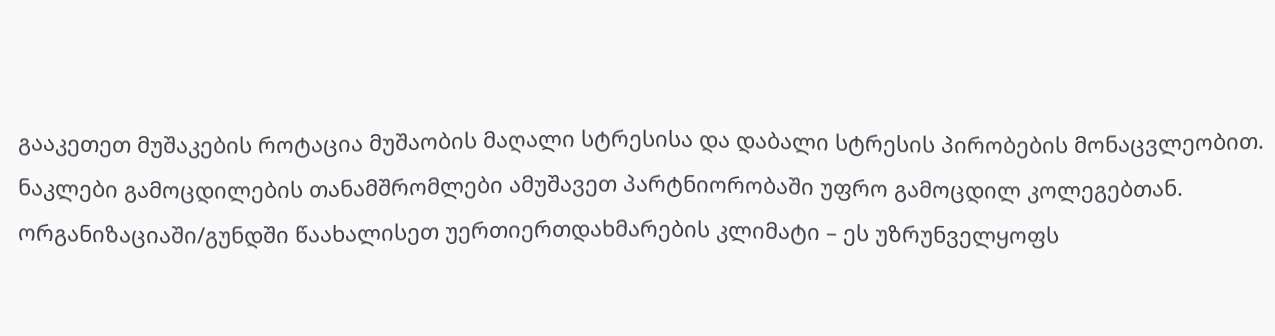გააკეთეთ მუშაკების როტაცია მუშაობის მაღალი სტრესისა და დაბალი სტრესის პირობების მონაცვლეობით. ნაკლები გამოცდილების თანამშრომლები ამუშავეთ პარტნიორობაში უფრო გამოცდილ კოლეგებთან. ორგანიზაციაში/გუნდში წაახალისეთ უერთიერთდახმარების კლიმატი – ეს უზრუნველყოფს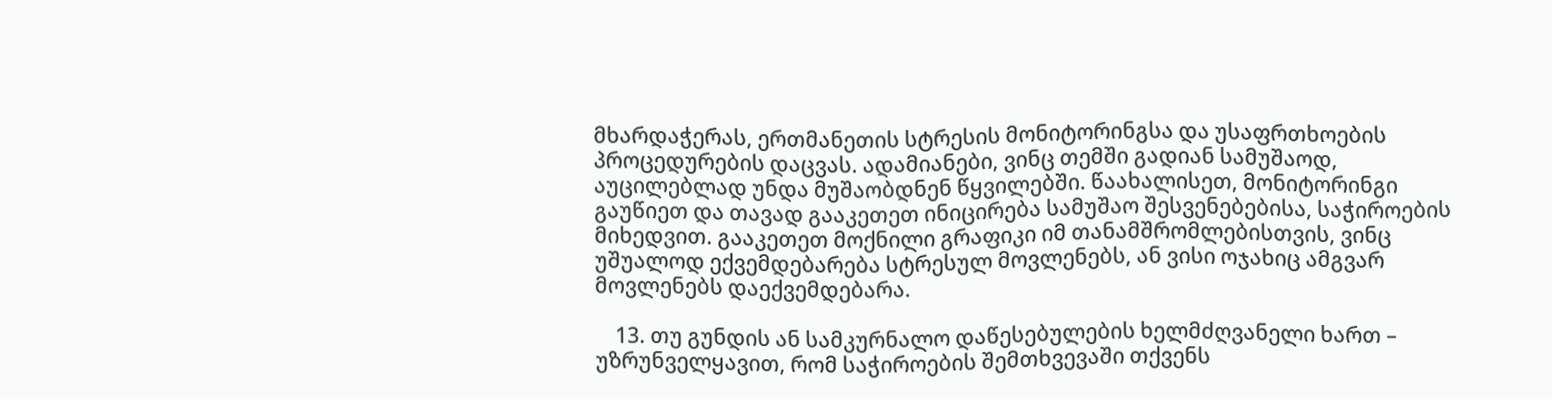მხარდაჭერას, ერთმანეთის სტრესის მონიტორინგსა და უსაფრთხოების პროცედურების დაცვას. ადამიანები, ვინც თემში გადიან სამუშაოდ, აუცილებლად უნდა მუშაობდნენ წყვილებში. წაახალისეთ, მონიტორინგი გაუწიეთ და თავად გააკეთეთ ინიცირება სამუშაო შესვენებებისა, საჭიროების მიხედვით. გააკეთეთ მოქნილი გრაფიკი იმ თანამშრომლებისთვის, ვინც უშუალოდ ექვემდებარება სტრესულ მოვლენებს, ან ვისი ოჯახიც ამგვარ მოვლენებს დაექვემდებარა.

    13. თუ გუნდის ან სამკურნალო დაწესებულების ხელმძღვანელი ხართ – უზრუნველყავით, რომ საჭიროების შემთხვევაში თქვენს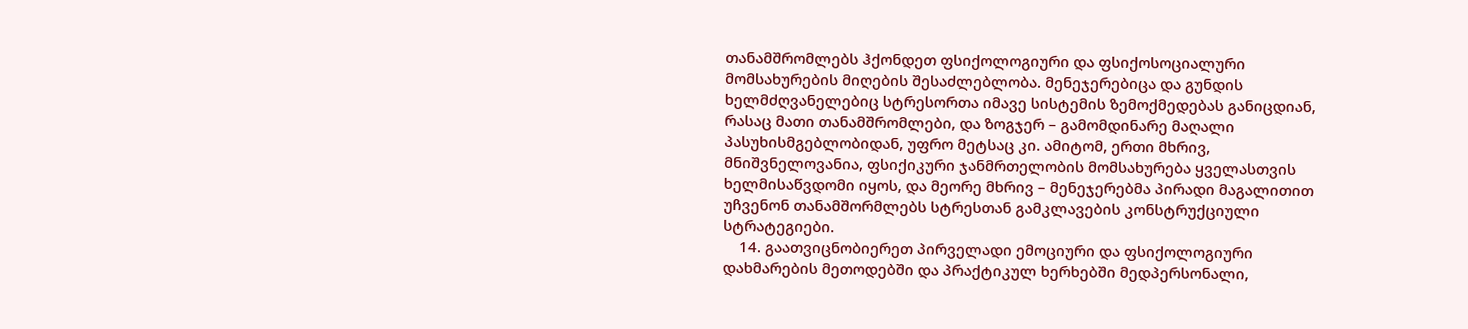თანამშრომლებს ჰქონდეთ ფსიქოლოგიური და ფსიქოსოციალური მომსახურების მიღების შესაძლებლობა. მენეჯერებიცა და გუნდის ხელმძღვანელებიც სტრესორთა იმავე სისტემის ზემოქმედებას განიცდიან, რასაც მათი თანამშრომლები, და ზოგჯერ – გამომდინარე მაღალი პასუხისმგებლობიდან, უფრო მეტსაც კი. ამიტომ, ერთი მხრივ, მნიშვნელოვანია, ფსიქიკური ჯანმრთელობის მომსახურება ყველასთვის ხელმისაწვდომი იყოს, და მეორე მხრივ – მენეჯერებმა პირადი მაგალითით უჩვენონ თანამშორმლებს სტრესთან გამკლავების კონსტრუქციული სტრატეგიები.
    14. გაათვიცნობიერეთ პირველადი ემოციური და ფსიქოლოგიური დახმარების მეთოდებში და პრაქტიკულ ხერხებში მედპერსონალი,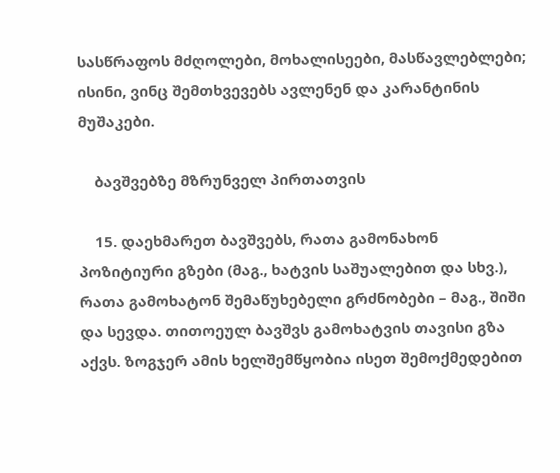სასწრაფოს მძღოლები, მოხალისეები, მასწავლებლები; ისინი, ვინც შემთხვევებს ავლენენ და კარანტინის მუშაკები.

    ბავშვებზე მზრუნველ პირთათვის

    15. დაეხმარეთ ბავშვებს, რათა გამონახონ პოზიტიური გზები (მაგ., ხატვის საშუალებით და სხვ.), რათა გამოხატონ შემაწუხებელი გრძნობები – მაგ., შიში და სევდა. თითოეულ ბავშვს გამოხატვის თავისი გზა აქვს. ზოგჯერ ამის ხელშემწყობია ისეთ შემოქმედებით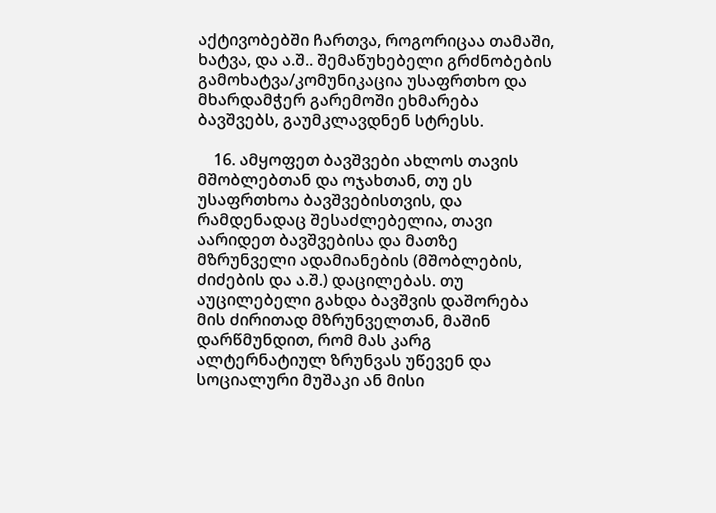აქტივობებში ჩართვა, როგორიცაა თამაში, ხატვა, და ა.შ.. შემაწუხებელი გრძნობების გამოხატვა/კომუნიკაცია უსაფრთხო და მხარდამჭერ გარემოში ეხმარება ბავშვებს, გაუმკლავდნენ სტრესს.

    16. ამყოფეთ ბავშვები ახლოს თავის მშობლებთან და ოჯახთან, თუ ეს უსაფრთხოა ბავშვებისთვის, და რამდენადაც შესაძლებელია, თავი აარიდეთ ბავშვებისა და მათზე მზრუნველი ადამიანების (მშობლების, ძიძების და ა.შ.) დაცილებას. თუ აუცილებელი გახდა ბავშვის დაშორება მის ძირითად მზრუნველთან, მაშინ დარწმუნდით, რომ მას კარგ ალტერნატიულ ზრუნვას უწევენ და სოციალური მუშაკი ან მისი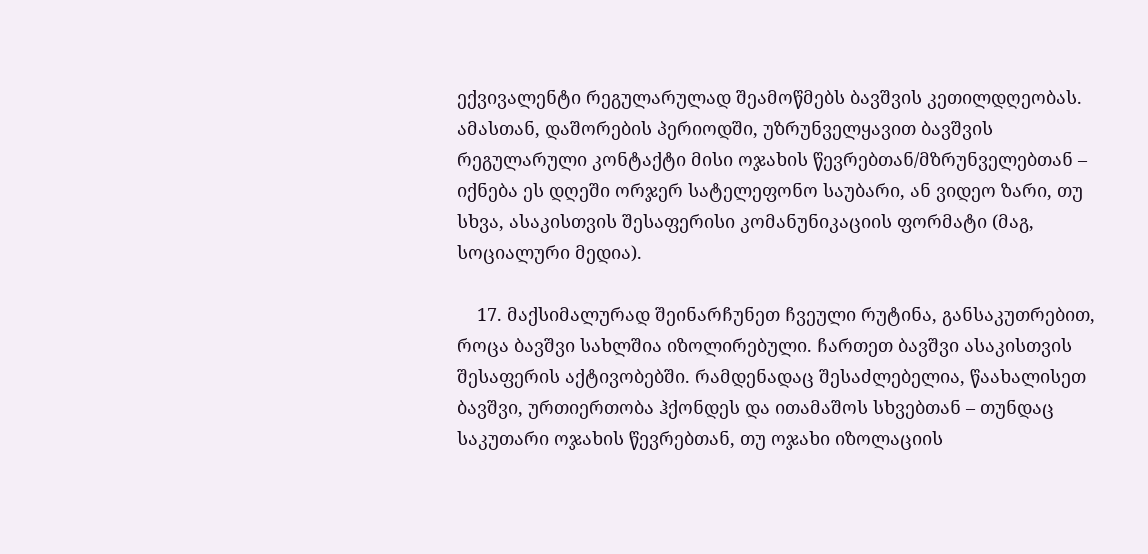ექვივალენტი რეგულარულად შეამოწმებს ბავშვის კეთილდღეობას. ამასთან, დაშორების პერიოდში, უზრუნველყავით ბავშვის რეგულარული კონტაქტი მისი ოჯახის წევრებთან/მზრუნველებთან – იქნება ეს დღეში ორჯერ სატელეფონო საუბარი, ან ვიდეო ზარი, თუ სხვა, ასაკისთვის შესაფერისი კომანუნიკაციის ფორმატი (მაგ, სოციალური მედია).

    17. მაქსიმალურად შეინარჩუნეთ ჩვეული რუტინა, განსაკუთრებით, როცა ბავშვი სახლშია იზოლირებული. ჩართეთ ბავშვი ასაკისთვის შესაფერის აქტივობებში. რამდენადაც შესაძლებელია, წაახალისეთ ბავშვი, ურთიერთობა ჰქონდეს და ითამაშოს სხვებთან – თუნდაც საკუთარი ოჯახის წევრებთან, თუ ოჯახი იზოლაციის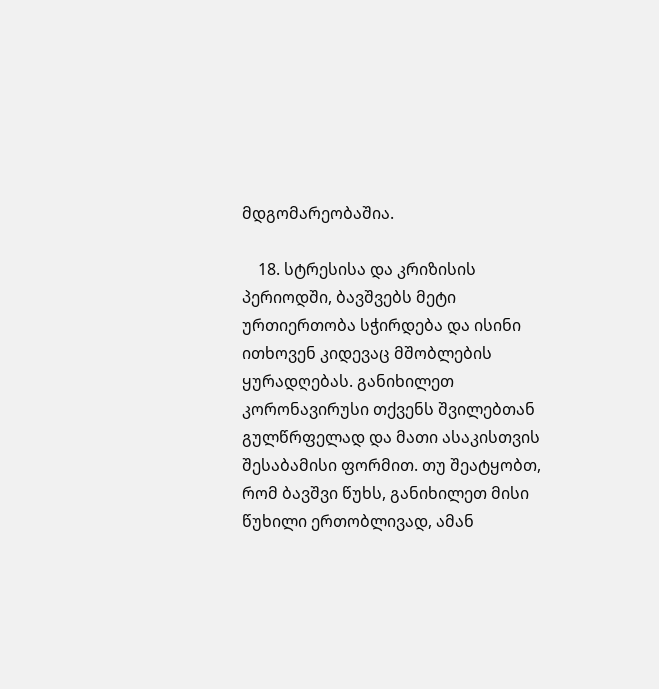მდგომარეობაშია.

    18. სტრესისა და კრიზისის პერიოდში, ბავშვებს მეტი ურთიერთობა სჭირდება და ისინი ითხოვენ კიდევაც მშობლების ყურადღებას. განიხილეთ კორონავირუსი თქვენს შვილებთან გულწრფელად და მათი ასაკისთვის შესაბამისი ფორმით. თუ შეატყობთ, რომ ბავშვი წუხს, განიხილეთ მისი წუხილი ერთობლივად, ამან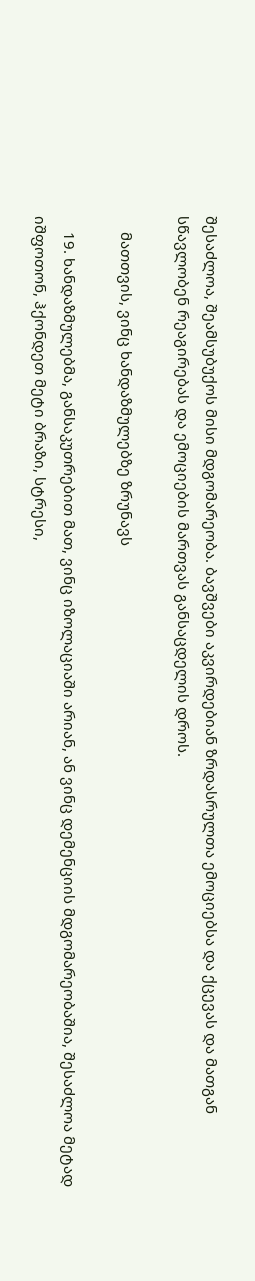შესაძლოა, შეამსუბუქოს მისი მდგომარეობა. ბავშვები აკვირდებიან ზრდასრულთა ემოციებსა და ქცევას და მათგან სწავლობენ რეაგირებას და ემოციების მართვას განსაცდელის დროს.

    მათთვის, ვინც ხანდაზმულებზე ზრუნავს

    19. ხანდაზმულებმა, განსაკუთრებით მათ, ვინც იზოლაციაში არიან, ან ვინც დემენციის მდგომარეობაშია, შესაძლოა მეტად იშფოთონ, ჰქონდეთ მეტი ბრაზი, სტრესი,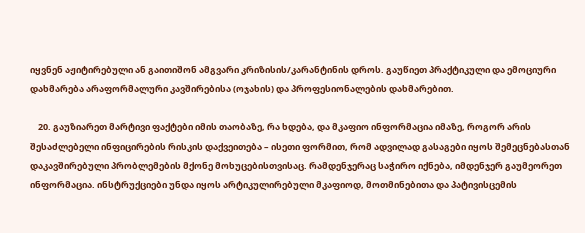იყვნენ აჟიტირებული ან გაითიშონ ამგვარი კრიზისის/კარანტინის დროს. გაუწიეთ პრაქტიკული და ემოციური დახმარება არაფორმალური კავშირებისა (ოჯახის) და პროფესიონალების დახმარებით.

    20. გაუზიარეთ მარტივი ფაქტები იმის თაობაზე, რა ხდება, და მკაფიო ინფორმაცია იმაზე, როგორ არის შესაძლებელი ინფიცირების რისკის დაქვეითება – ისეთი ფორმით, რომ ადვილად გასაგები იყოს შემეცნებასთან დაკავშირებული პრობლემების მქონე მოხუცებისთვისაც. რამდენჯერაც საჭირო იქნება, იმდენჯერ გაუმეორეთ ინფორმაცია. ინსტრუქციები უნდა იყოს არტიკულირებული მკაფიოდ, მოთმინებითა და პატივისცემის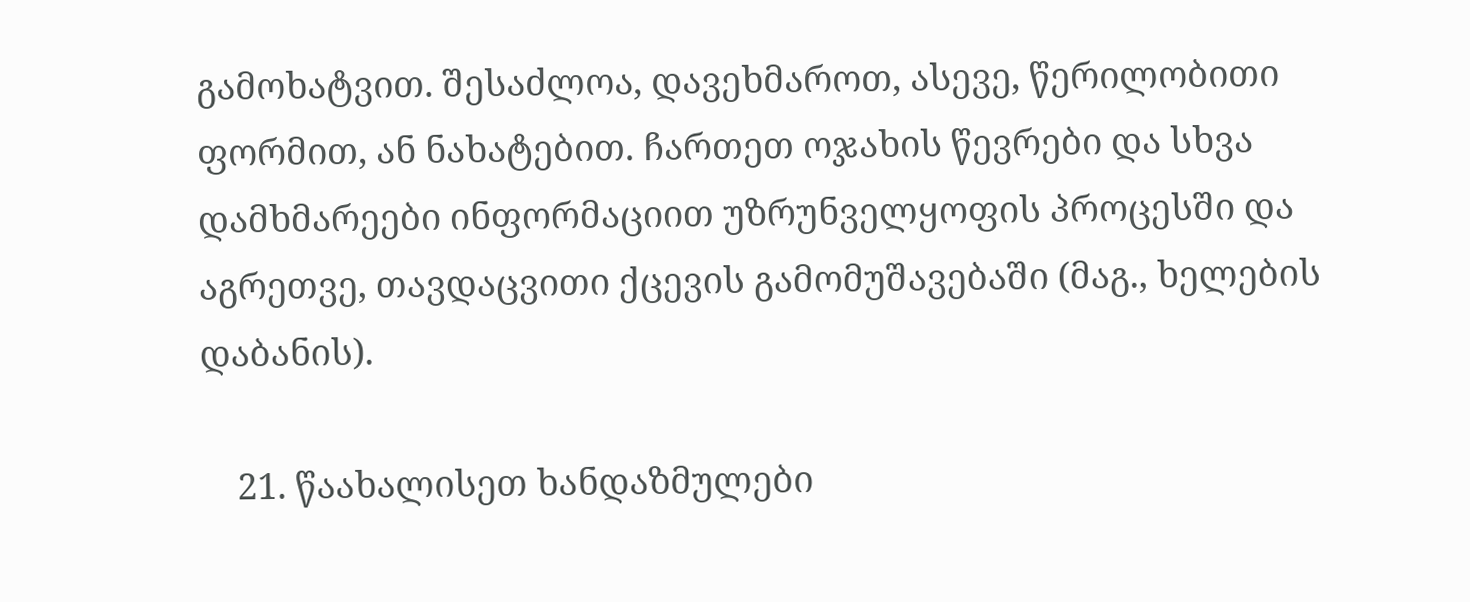გამოხატვით. შესაძლოა, დავეხმაროთ, ასევე, წერილობითი ფორმით, ან ნახატებით. ჩართეთ ოჯახის წევრები და სხვა დამხმარეები ინფორმაციით უზრუნველყოფის პროცესში და აგრეთვე, თავდაცვითი ქცევის გამომუშავებაში (მაგ., ხელების დაბანის).

    21. წაახალისეთ ხანდაზმულები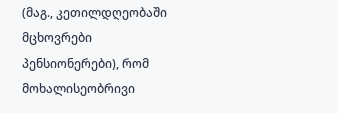(მაგ., კეთილდღეობაში მცხოვრები პენსიონერები), რომ მოხალისეობრივი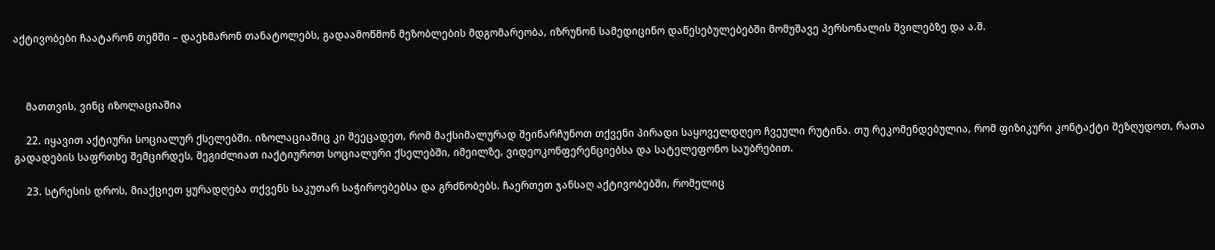აქტივობები ჩაატარონ თემში – დაეხმარონ თანატოლებს, გადაამოწმონ მეზობლების მდგომარეობა, იზრუნონ სამედიცინო დაწესებულებებში მომუშავე პერსონალის შვილებზე და ა.შ.



    მათთვის, ვინც იზოლაციაშია

    22. იყავით აქტიური სოციალურ ქსელებში. იზოლაციაშიც კი შეეცადეთ, რომ მაქსიმალურად შეინარჩუნოთ თქვენი პირადი საყოველდღეო ჩვეული რუტინა. თუ რეკომენდებულია, რომ ფიზიკური კონტაქტი შეზღუდოთ, რათა გადადების საფრთხე შემცირდეს, შეგიძლიათ იაქტიუროთ სოციალური ქსელებში, იმეილზე, ვიდეოკონფერენციებსა და სატელეფონო საუბრებით.

    23. სტრესის დროს, მიაქციეთ ყურადღება თქვენს საკუთარ საჭიროებებსა და გრძნობებს. ჩაერთეთ ჯანსაღ აქტივობებში, რომელიც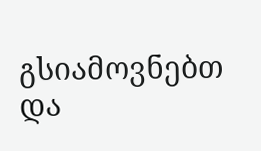გსიამოვნებთ და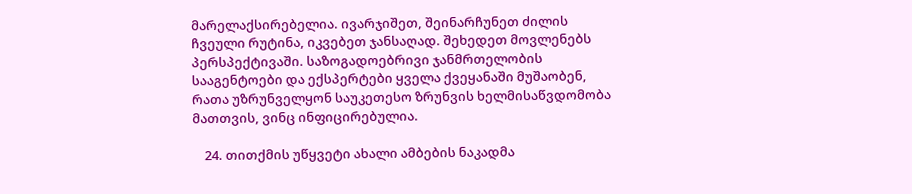მარელაქსირებელია. ივარჯიშეთ, შეინარჩუნეთ ძილის ჩვეული რუტინა, იკვებეთ ჯანსაღად. შეხედეთ მოვლენებს პერსპექტივაში. საზოგადოებრივი ჯანმრთელობის სააგენტოები და ექსპერტები ყველა ქვეყანაში მუშაობენ, რათა უზრუნველყონ საუკეთესო ზრუნვის ხელმისაწვდომობა მათთვის, ვინც ინფიცირებულია.

    24. თითქმის უწყვეტი ახალი ამბების ნაკადმა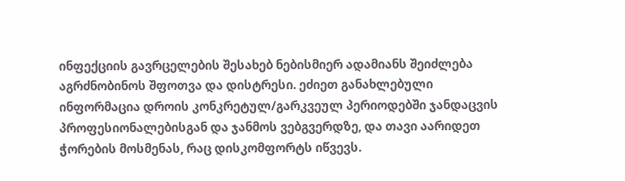ინფექციის გავრცელების შესახებ ნებისმიერ ადამიანს შეიძლება აგრძნობინოს შფოთვა და დისტრესი. ეძიეთ განახლებული ინფორმაცია დროის კონკრეტულ/გარკვეულ პერიოდებში ჯანდაცვის პროფესიონალებისგან და ჯანმოს ვებგვერდზე, და თავი აარიდეთ ჭორების მოსმენას, რაც დისკომფორტს იწვევს.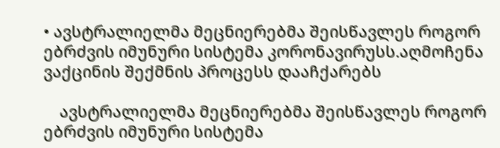• ავსტრალიელმა მეცნიერებმა შეისწავლეს როგორ ებრძვის იმუნური სისტემა კორონავირუსს.აღმოჩენა ვაქცინის შექმნის პროცესს დააჩქარებს

    ავსტრალიელმა მეცნიერებმა შეისწავლეს როგორ ებრძვის იმუნური სისტემა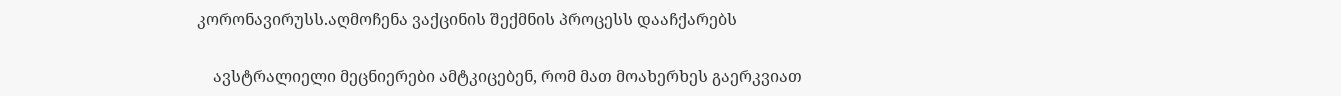კორონავირუსს.აღმოჩენა ვაქცინის შექმნის პროცესს დააჩქარებს

    ავსტრალიელი მეცნიერები ამტკიცებენ, რომ მათ მოახერხეს გაერკვიათ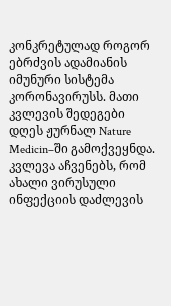კონკრეტულად როგორ ებრძვის ადამიანის იმუნური სისტემა კორონავირუსს. მათი კვლევის შედეგები დღეს ჟურნალ Nature Medicin–ში გამოქვეყნდა. კვლევა აჩვენებს, რომ ახალი ვირუსული ინფექციის დაძლევის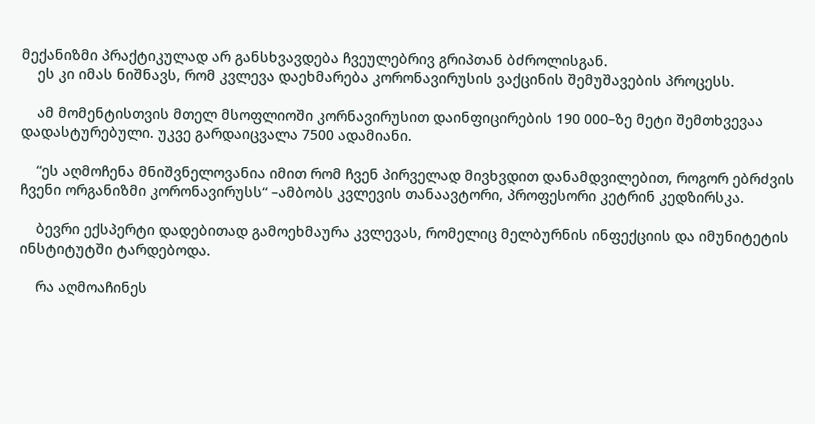მექანიზმი პრაქტიკულად არ განსხვავდება ჩვეულებრივ გრიპთან ბძროლისგან.
    ეს კი იმას ნიშნავს, რომ კვლევა დაეხმარება კორონავირუსის ვაქცინის შემუშავების პროცესს.

    ამ მომენტისთვის მთელ მსოფლიოში კორნავირუსით დაინფიცირების 190 000–ზე მეტი შემთხვევაა დადასტურებული. უკვე გარდაიცვალა 7500 ადამიანი.

    “ეს აღმოჩენა მნიშვნელოვანია იმით რომ ჩვენ პირველად მივხვდით დანამდვილებით, როგორ ებრძვის ჩვენი ორგანიზმი კორონავირუსს“ –ამბობს კვლევის თანაავტორი, პროფესორი კეტრინ კედზირსკა.

    ბევრი ექსპერტი დადებითად გამოეხმაურა კვლევას, რომელიც მელბურნის ინფექციის და იმუნიტეტის ინსტიტუტში ტარდებოდა.

    რა აღმოაჩინეს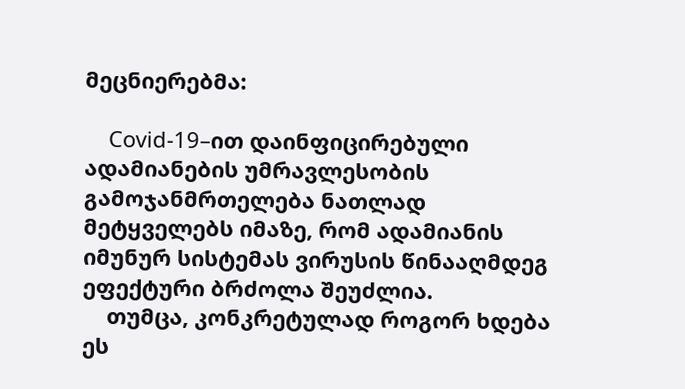მეცნიერებმა:

    Covid-19–ით დაინფიცირებული ადამიანების უმრავლესობის გამოჯანმრთელება ნათლად მეტყველებს იმაზე, რომ ადამიანის იმუნურ სისტემას ვირუსის წინააღმდეგ ეფექტური ბრძოლა შეუძლია.
    თუმცა, კონკრეტულად როგორ ხდება ეს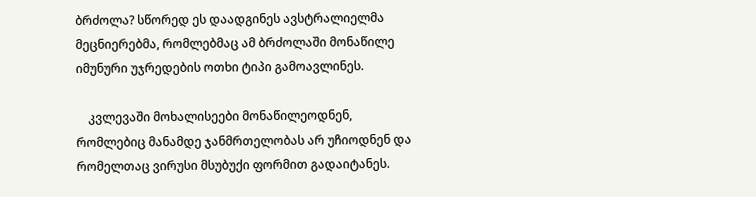ბრძოლა? სწორედ ეს დაადგინეს ავსტრალიელმა მეცნიერებმა, რომლებმაც ამ ბრძოლაში მონაწილე იმუნური უჯრედების ოთხი ტიპი გამოავლინეს.

    კვლევაში მოხალისეები მონაწილეოდნენ, რომლებიც მანამდე ჯანმრთელობას არ უჩიოდნენ და რომელთაც ვირუსი მსუბუქი ფორმით გადაიტანეს.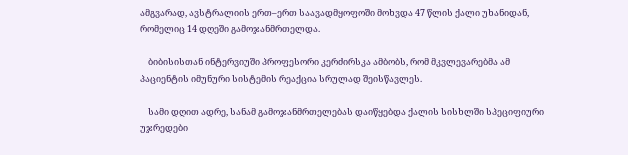ამგვარად, ავსტრალიის ერთ–ერთ საავადმყოფოში მოხვდა 47 წლის ქალი უხანიდან, რომელიც 14 დღეში გამოჯანმრთელდა.

    ბიბისისთან ინტერვიუში პროფესორი კერძირსკა ამბობს, რომ მკვლევარებმა ამ პაციენტის იმუნური სისტემის რეაქცია სრულად შეისწავლეს.

    სამი დღით ადრე, სანამ გამოჯანმრთელებას დაიწყებდა ქალის სისხლში სპეციფიური უჯრედები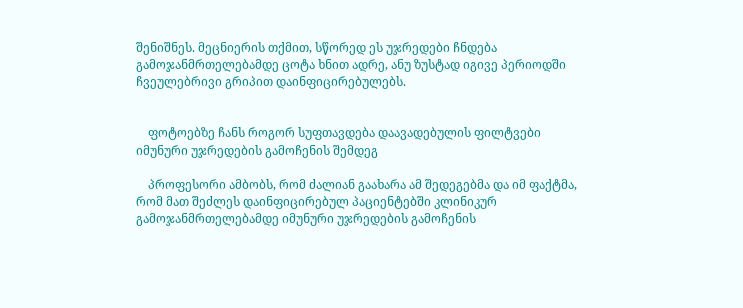შენიშნეს. მეცნიერის თქმით, სწორედ ეს უჯრედები ჩნდება გამოჯანმრთელებამდე ცოტა ხნით ადრე, ანუ ზუსტად იგივე პერიოდში ჩვეულებრივი გრიპით დაინფიცირებულებს.


    ფოტოებზე ჩანს როგორ სუფთავდება დაავადებულის ფილტვები იმუნური უჯრედების გამოჩენის შემდეგ

    პროფესორი ამბობს, რომ ძალიან გაახარა ამ შედეგებმა და იმ ფაქტმა, რომ მათ შეძლეს დაინფიცირებულ პაციენტებში კლინიკურ გამოჯანმრთელებამდე იმუნური უჯრედების გამოჩენის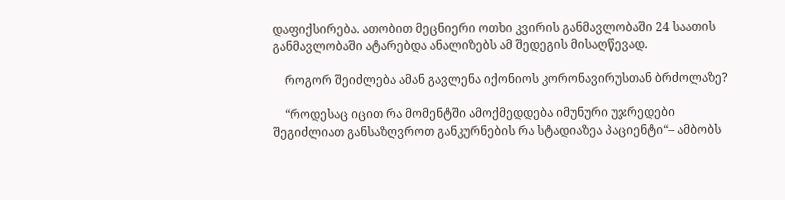დაფიქსირება. ათობით მეცნიერი ოთხი კვირის განმავლობაში 24 საათის განმავლობაში ატარებდა ანალიზებს ამ შედეგის მისაღწევად.

    როგორ შეიძლება ამან გავლენა იქონიოს კორონავირუსთან ბრძოლაზე?

    “როდესაც იცით რა მომენტში ამოქმედდება იმუნური უჯრედები შეგიძლიათ განსაზღვროთ განკურნების რა სტადიაზეა პაციენტი“– ამბობს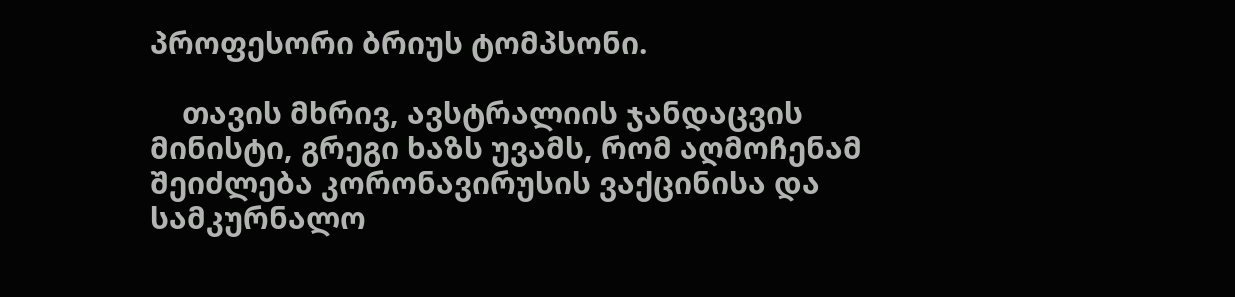პროფესორი ბრიუს ტომპსონი.

    თავის მხრივ, ავსტრალიის ჯანდაცვის მინისტი, გრეგი ხაზს უვამს, რომ აღმოჩენამ შეიძლება კორონავირუსის ვაქცინისა და სამკურნალო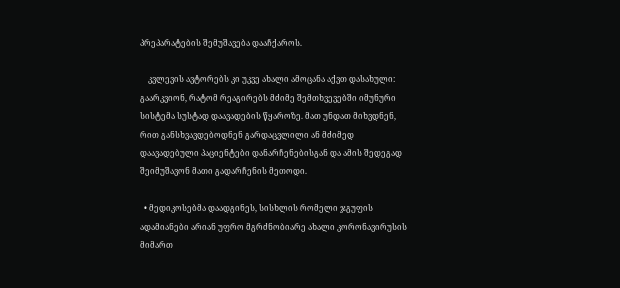პრეპარატების შემუშავება დააჩქაროს.

    კვლევის ავტორებს კი უკვე ახალი ამოცანა აქვთ დასახული: გაარკვიონ, რატომ რეაგირებს მძიმე შემთხვევებში იმუნური სისტემა სუსტად დაავადების წყაროზე. მათ უნდათ მიხვდნენ, რით განსხვავდებოდნენ გარდაცვლილი ან მძიმედ დაავადებული პაციენტები დანარჩენებისგან და ამის შედეგად შეიმუშავონ მათი გადარჩენის მეთოდი.

  • მედიკოსებმა დაადგინეს, სისხლის რომელი ჯგუფის ადამიანები არიან უფრო მგრძნობიარე ახალი კორონავირუსის მიმართ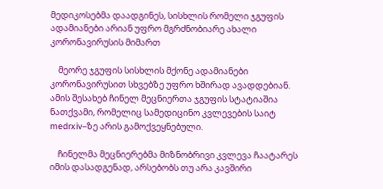მედიკოსებმა დაადგინეს, სისხლის რომელი ჯგუფის ადამიანები არიან უფრო მგრძნობიარე ახალი კორონავირუსის მიმართ

    მეორე ჯგუფის სისხლის მქონე ადამიანები კორონავირუსით სხვებზე უფრო ხშირად ავადდებიან. ამის შესახებ ჩინელ მეცნიერთა ჯგუფის სტატიაშია ნათქვამი, რომელიც სამედიცინო კვლევების საიტ medrxiv–ზე არის გამოქვეყნებული.

    ჩინელმა მეცნიერებმა მიზნობრივი კვლევა ჩაატარეს იმის დასადგენად, არსებობს თუ არა კავშირი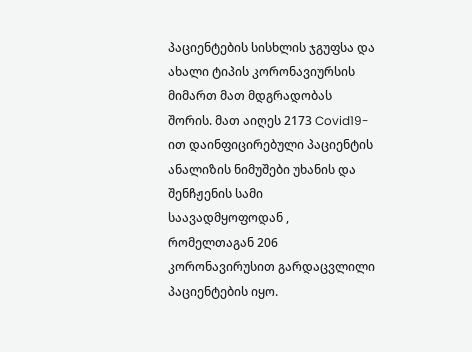პაციენტების სისხლის ჯგუფსა და ახალი ტიპის კორონავიურსის მიმართ მათ მდგრადობას შორის. მათ აიღეს 2173 Covid19-ით დაინფიცირებული პაციენტის ანალიზის ნიმუშები უხანის და შენჩჟენის სამი საავადმყოფოდან , რომელთაგან 206 კორონავირუსით გარდაცვლილი პაციენტების იყო.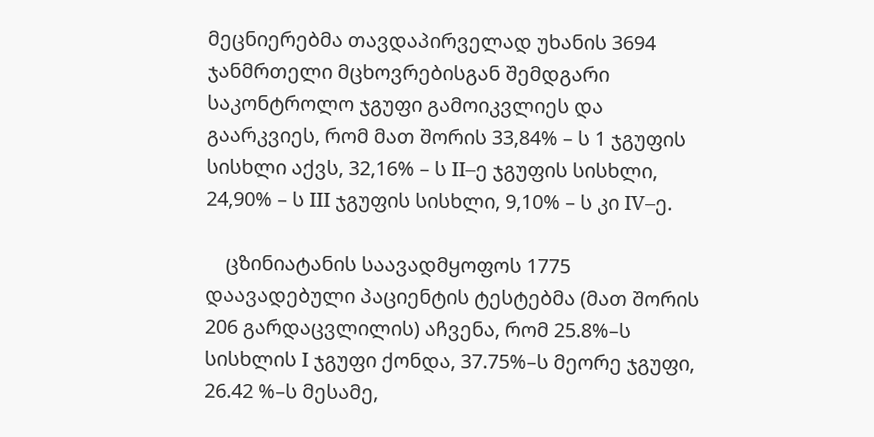მეცნიერებმა თავდაპირველად უხანის 3694 ჯანმრთელი მცხოვრებისგან შემდგარი საკონტროლო ჯგუფი გამოიკვლიეს და გაარკვიეს, რომ მათ შორის 33,84% – ს 1 ჯგუფის სისხლი აქვს, 32,16% – ს II–ე ჯგუფის სისხლი, 24,90% – ს III ჯგუფის სისხლი, 9,10% – ს კი IV–ე.

    ცზინიატანის საავადმყოფოს 1775 დაავადებული პაციენტის ტესტებმა (მათ შორის 206 გარდაცვლილის) აჩვენა, რომ 25.8%–ს სისხლის I ჯგუფი ქონდა, 37.75%–ს მეორე ჯგუფი, 26.42 %–ს მესამე,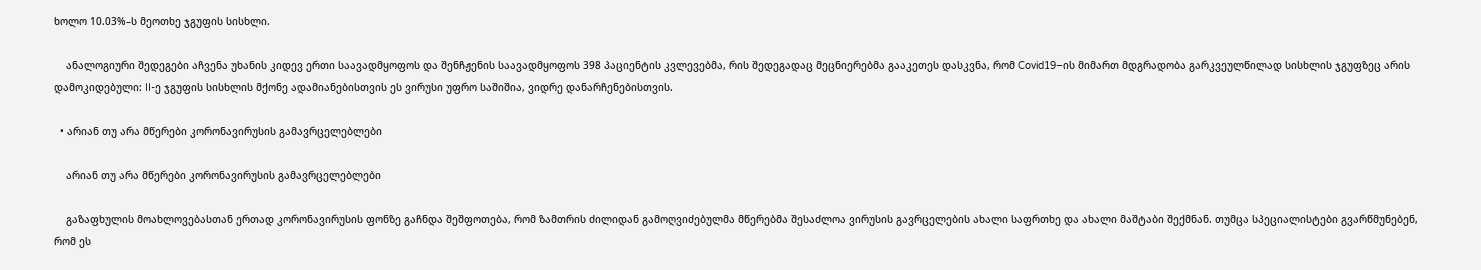ხოლო 10.03%–ს მეოთხე ჯგუფის სისხლი.

    ანალოგიური შედეგები აჩვენა უხანის კიდევ ერთი საავადმყოფოს და შენჩჟენის საავადმყოფოს 398 პაციენტის კვლევებმა, რის შედეგადაც მეცნიერებმა გააკეთეს დასკვნა, რომ Covid19–ის მიმართ მდგრადობა გარკვეულწილად სისხლის ჯგუფზეც არის დამოკიდებული: II-ე ჯგუფის სისხლის მქონე ადამიანებისთვის ეს ვირუსი უფრო საშიშია, ვიდრე დანარჩენებისთვის.

  • არიან თუ არა მწერები კორონავირუსის გამავრცელებლები

    არიან თუ არა მწერები კორონავირუსის გამავრცელებლები

    გაზაფხულის მოახლოვებასთან ერთად კორონავირუსის ფონზე გაჩნდა შეშფოთება, რომ ზამთრის ძილიდან გამოღვიძებულმა მწერებმა შესაძლოა ვირუსის გავრცელების ახალი საფრთხე და ახალი მაშტაბი შექმნან. თუმცა სპეციალისტები გვარწმუნებენ, რომ ეს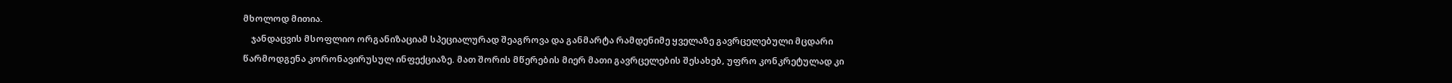მხოლოდ მითია.
    ჯანდაცვის მსოფლიო ორგანიზაციამ სპეციალურად შეაგროვა და განმარტა რამდენიმე ყველაზე გავრცელებული მცდარი წარმოდგენა კორონავირუსულ ინფექციაზე. მათ შორის მწერების მიერ მათი გავრცელების შესახებ, უფრო კონკრეტულად კი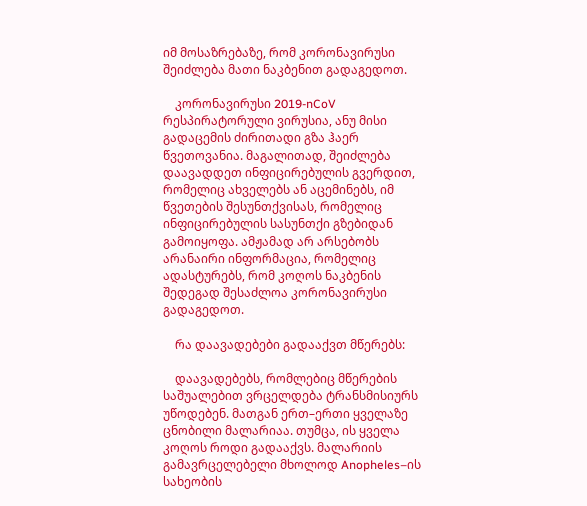იმ მოსაზრებაზე, რომ კორონავირუსი შეიძლება მათი ნაკბენით გადაგედოთ.

    კორონავირუსი 2019-nCoV რესპირატორული ვირუსია, ანუ მისი გადაცემის ძირითადი გზა ჰაერ წვეთოვანია. მაგალითად, შეიძლება დაავადდეთ ინფიცირებულის გვერდით, რომელიც ახველებს ან აცემინებს, იმ წვეთების შესუნთქვისას, რომელიც ინფიცირებულის სასუნთქი გზებიდან გამოიყოფა. ამჟამად არ არსებობს არანაირი ინფორმაცია, რომელიც ადასტურებს, რომ კოღოს ნაკბენის შედეგად შესაძლოა კორონავირუსი გადაგედოთ.

    რა დაავადებები გადააქვთ მწერებს:

    დაავადებებს, რომლებიც მწერების საშუალებით ვრცელდება ტრანსმისიურს უწოდებენ. მათგან ერთ–ერთი ყველაზე ცნობილი მალარიაა. თუმცა, ის ყველა კოღოს როდი გადააქვს. მალარიის გამავრცელებელი მხოლოდ Anopheles–ის სახეობის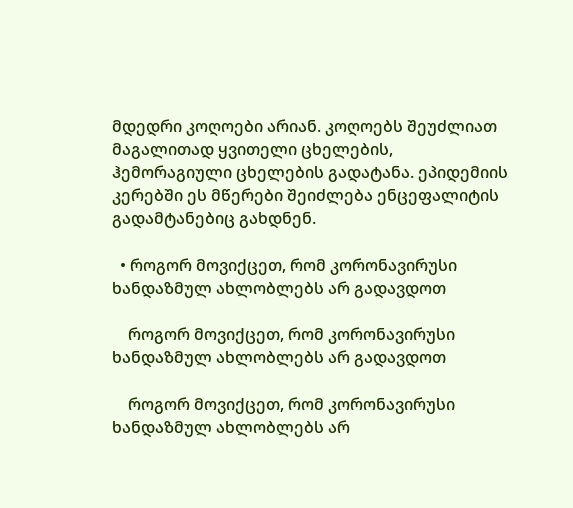მდედრი კოღოები არიან. კოღოებს შეუძლიათ მაგალითად ყვითელი ცხელების, ჰემორაგიული ცხელების გადატანა. ეპიდემიის კერებში ეს მწერები შეიძლება ენცეფალიტის გადამტანებიც გახდნენ.

  • როგორ მოვიქცეთ, რომ კორონავირუსი ხანდაზმულ ახლობლებს არ გადავდოთ

    როგორ მოვიქცეთ, რომ კორონავირუსი ხანდაზმულ ახლობლებს არ გადავდოთ

    როგორ მოვიქცეთ, რომ კორონავირუსი ხანდაზმულ ახლობლებს არ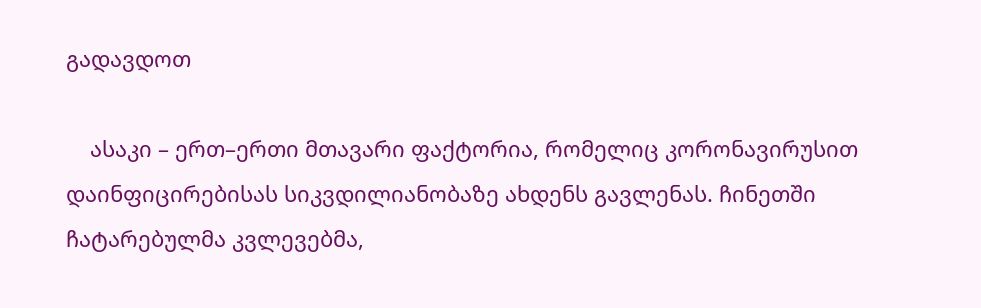გადავდოთ

    ასაკი – ერთ–ერთი მთავარი ფაქტორია, რომელიც კორონავირუსით დაინფიცირებისას სიკვდილიანობაზე ახდენს გავლენას. ჩინეთში ჩატარებულმა კვლევებმა,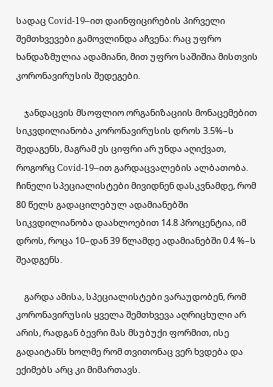სადაც Covid-19–ით დაინფიცირების პირველი შემთხვევები გამოვლინდა აჩვენა: რაც უფრო ხანდაზმულია ადამიანი, მით უფრო საშიშია მისთვის კორონავირუსის შედეგები.

    ჯანდაცვის მსოფლიო ორგანიზაციის მონაცემებით სიკვდილიანობა კორონავირუსის დროს 3.5%–ს შედაგენს, მაგრამ ეს ციფრი არ უნდა აღიქვათ, როგორც Covid-19–ით გარდაცვალების ალბათობა. ჩინელი სპეციალისტები მივიდნენ დასკვნამდე, რომ 80 წელს გადაცილებულ ადამიანებში სიკვდილიანობა დაახლოებით 14.8 პროცენტია, იმ დროს, როცა 10–დან 39 წლამდე ადამიანებში 0.4 %–ს შეადგენს.

    გარდა ამისა, სპეციალისტები ვარაუდობენ, რომ კორონავირუსის ყველა შემთხვევა აღრიცხული არ არის, რადგან ბევრი მას მსუბუქი ფორმით, ისე გადაიტანს ხოლმე რომ თვითონაც ვერ ხვდება და ექიმებს არც კი მიმართავს.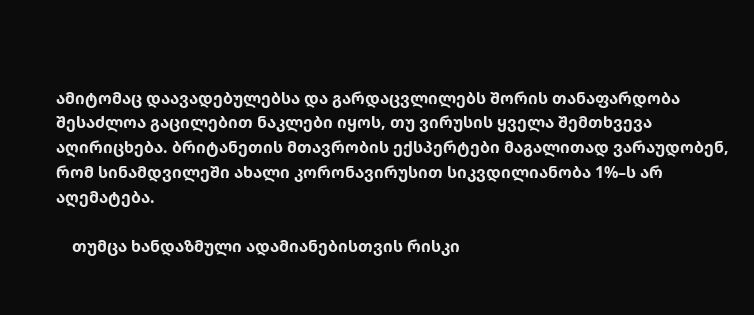ამიტომაც დაავადებულებსა და გარდაცვლილებს შორის თანაფარდობა შესაძლოა გაცილებით ნაკლები იყოს, თუ ვირუსის ყველა შემთხვევა აღირიცხება. ბრიტანეთის მთავრობის ექსპერტები მაგალითად ვარაუდობენ, რომ სინამდვილეში ახალი კორონავირუსით სიკვდილიანობა 1%–ს არ აღემატება.

    თუმცა ხანდაზმული ადამიანებისთვის რისკი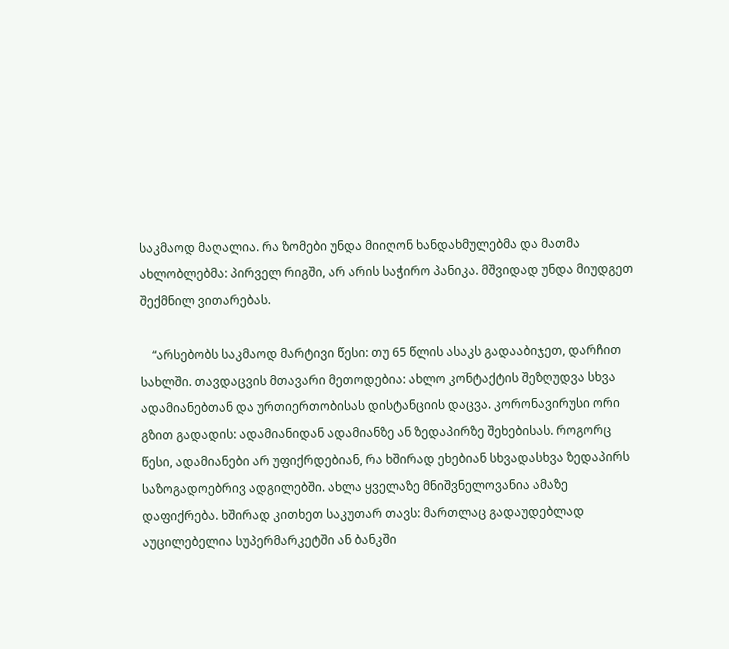საკმაოდ მაღალია. რა ზომები უნდა მიიღონ ხანდახმულებმა და მათმა ახლობლებმა: პირველ რიგში, არ არის საჭირო პანიკა. მშვიდად უნდა მიუდგეთ შექმნილ ვითარებას.

    “არსებობს საკმაოდ მარტივი წესი: თუ 65 წლის ასაკს გადააბიჯეთ, დარჩით სახლში. თავდაცვის მთავარი მეთოდებია: ახლო კონტაქტის შეზღუდვა სხვა ადამიანებთან და ურთიერთობისას დისტანციის დაცვა. კორონავირუსი ორი გზით გადადის: ადამიანიდან ადამიანზე ან ზედაპირზე შეხებისას. როგორც წესი, ადამიანები არ უფიქრდებიან, რა ხშირად ეხებიან სხვადასხვა ზედაპირს საზოგადოებრივ ადგილებში. ახლა ყველაზე მნიშვნელოვანია ამაზე დაფიქრება. ხშირად კითხეთ საკუთარ თავს: მართლაც გადაუდებლად აუცილებელია სუპერმარკეტში ან ბანკში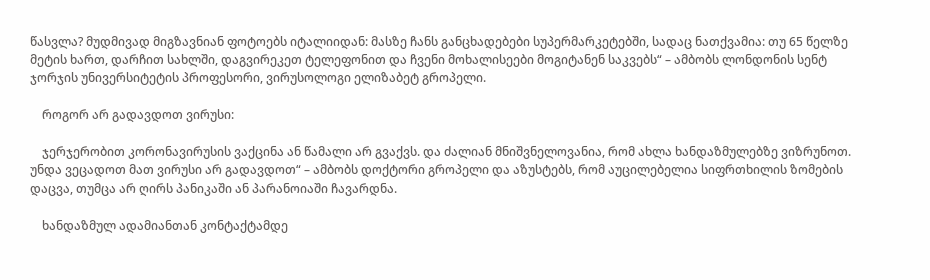წასვლა? მუდმივად მიგზავნიან ფოტოებს იტალიიდან: მასზე ჩანს განცხადებები სუპერმარკეტებში, სადაც ნათქვამია: თუ 65 წელზე მეტის ხართ, დარჩით სახლში, დაგვირეკეთ ტელეფონით და ჩვენი მოხალისეები მოგიტანენ საკვებს“ – ამბობს ლონდონის სენტ ჯორჯის უნივერსიტეტის პროფესორი, ვირუსოლოგი ელიზაბეტ გროპელი.

    როგორ არ გადავდოთ ვირუსი:

    ჯერჯერობით კორონავირუსის ვაქცინა ან წამალი არ გვაქვს. და ძალიან მნიშვნელოვანია, რომ ახლა ხანდაზმულებზე ვიზრუნოთ. უნდა ვეცადოთ მათ ვირუსი არ გადავდოთ“ – ამბობს დოქტორი გროპელი და აზუსტებს, რომ აუცილებელია სიფრთხილის ზომების დაცვა, თუმცა არ ღირს პანიკაში ან პარანოიაში ჩავარდნა.

    ხანდაზმულ ადამიანთან კონტაქტამდე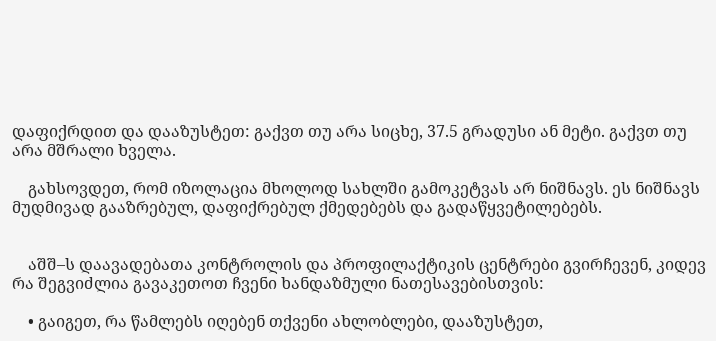დაფიქრდით და დააზუსტეთ: გაქვთ თუ არა სიცხე, 37.5 გრადუსი ან მეტი. გაქვთ თუ არა მშრალი ხველა.

    გახსოვდეთ, რომ იზოლაცია მხოლოდ სახლში გამოკეტვას არ ნიშნავს. ეს ნიშნავს მუდმივად გააზრებულ, დაფიქრებულ ქმედებებს და გადაწყვეტილებებს.


    აშშ–ს დაავადებათა კონტროლის და პროფილაქტიკის ცენტრები გვირჩევენ, კიდევ რა შეგვიძლია გავაკეთოთ ჩვენი ხანდაზმული ნათესავებისთვის:

    • გაიგეთ, რა წამლებს იღებენ თქვენი ახლობლები, დააზუსტეთ,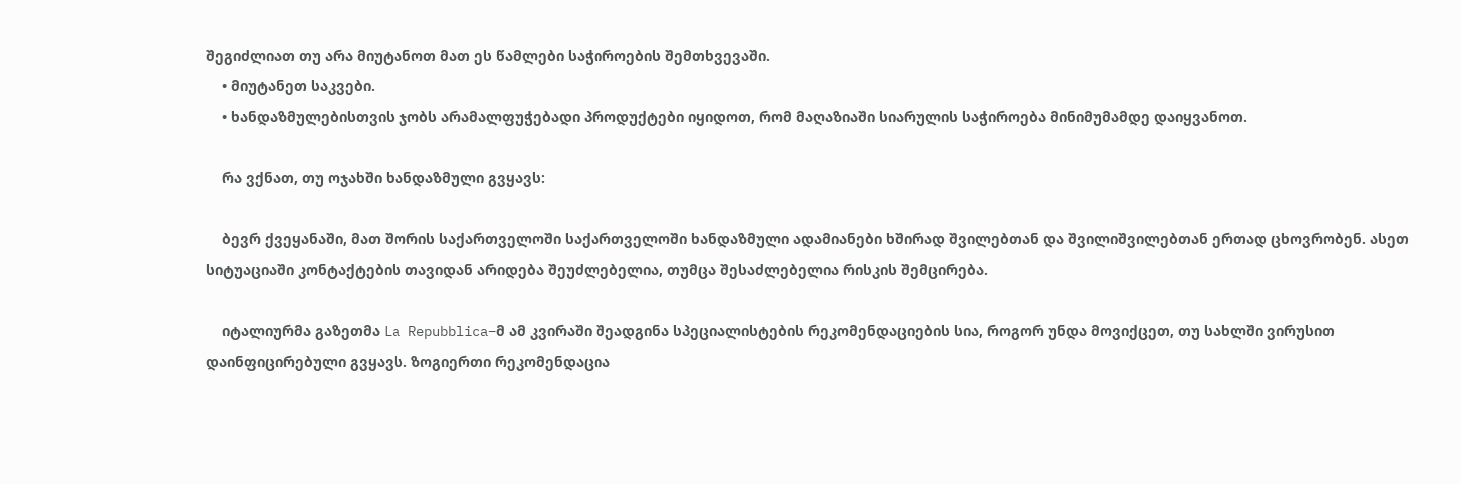შეგიძლიათ თუ არა მიუტანოთ მათ ეს წამლები საჭიროების შემთხვევაში.
    • მიუტანეთ საკვები.
    • ხანდაზმულებისთვის ჯობს არამალფუჭებადი პროდუქტები იყიდოთ, რომ მაღაზიაში სიარულის საჭიროება მინიმუმამდე დაიყვანოთ.

    რა ვქნათ, თუ ოჯახში ხანდაზმული გვყავს:

    ბევრ ქვეყანაში, მათ შორის საქართველოში საქართველოში ხანდაზმული ადამიანები ხშირად შვილებთან და შვილიშვილებთან ერთად ცხოვრობენ. ასეთ სიტუაციაში კონტაქტების თავიდან არიდება შეუძლებელია, თუმცა შესაძლებელია რისკის შემცირება.

    იტალიურმა გაზეთმა La Repubblica–მ ამ კვირაში შეადგინა სპეციალისტების რეკომენდაციების სია, როგორ უნდა მოვიქცეთ, თუ სახლში ვირუსით დაინფიცირებული გვყავს. ზოგიერთი რეკომენდაცია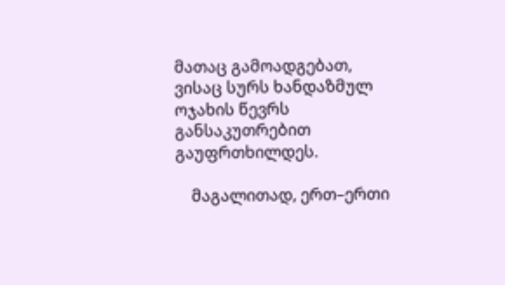მათაც გამოადგებათ, ვისაც სურს ხანდაზმულ ოჯახის წევრს განსაკუთრებით გაუფრთხილდეს.

    მაგალითად, ერთ–ერთი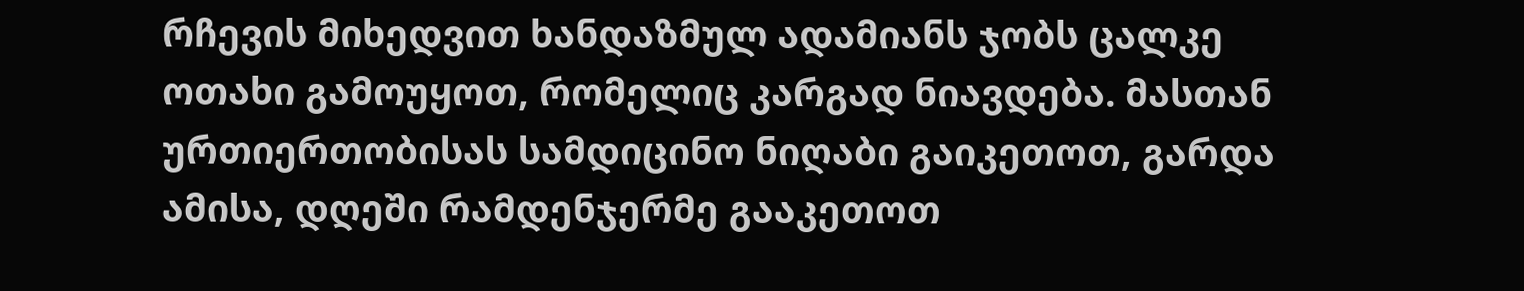რჩევის მიხედვით ხანდაზმულ ადამიანს ჯობს ცალკე ოთახი გამოუყოთ, რომელიც კარგად ნიავდება. მასთან ურთიერთობისას სამდიცინო ნიღაბი გაიკეთოთ, გარდა ამისა, დღეში რამდენჯერმე გააკეთოთ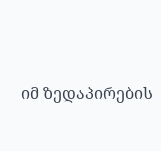იმ ზედაპირების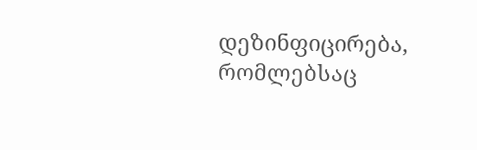დეზინფიცირება, რომლებსაც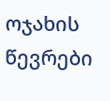ოჯახის წევრები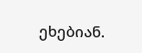ეხებიან.